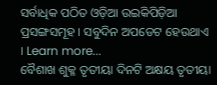ସର୍ବାଧିକ ପଠିତ ଓଡ଼ିଆ ଉଇକିପିଡ଼ିଆ ପ୍ରସଙ୍ଗସମୂହ । ସବୁଦିନ ଅପଡେଟ ହେଉଥାଏ । Learn more...
ବୈଶାଖ ଶୁକ୍ଳ ତୃତୀୟା ଦିନଟି ଅକ୍ଷୟ ତୃତୀୟା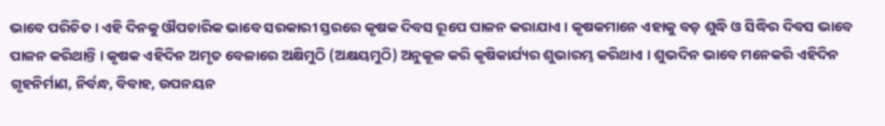ଭାବେ ପରିଚିତ । ଏହି ଦିନକୁ ଔପଚାରିକ ଭାବେ ସରକାରୀ ସ୍ତରରେ କୃଷକ ଦିବସ ରୂପେ ପାଳନ କରାଯାଏ । କୃଷକମାନେ ଏହାକୁ ବଡ଼ ଶୁଦ୍ଧି ଓ ସିଦ୍ଧିର ଦିବସ ଭାବେ ପାଳନ କରିଥାନ୍ତି । କୃଷକ ଏହିଦିନ ଅମୃତ ବେଳାରେ ଅକ୍ଷିମୁଠି (ଅକ୍ଷୟମୁଠି) ଅନୁକୂଳ କରି କୃଷିକାର୍ଯ୍ୟର ଶୁଭାରମ୍ଭ କରିଥାଏ । ଶୁଭଦିନ ଭାବେ ମନେକରି ଏହିଦିନ ଗୃହନିର୍ମାଣ, ନିର୍ବନ୍ଧ, ବିବାହ, ଉପନୟନ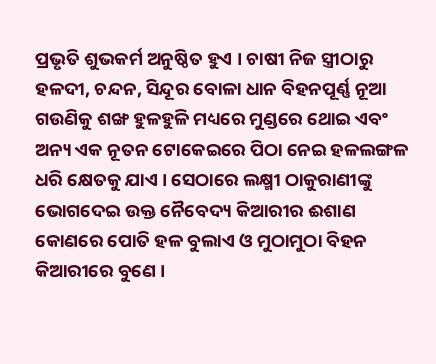ପ୍ରଭୃତି ଶୁଭକର୍ମ ଅନୁଷ୍ଠିତ ହୁଏ । ଚାଷୀ ନିଜ ସ୍ତ୍ରୀଠାରୁ ହଳଦୀ, ଚନ୍ଦନ, ସିନ୍ଦୂର ବୋଳା ଧାନ ବିହନପୂର୍ଣ୍ଣ ନୂଆ ଗଉଣିକୁ ଶଙ୍ଖ ହୁଳହୁଳି ମଧ୍ୟରେ ମୁଣ୍ଡରେ ଥୋଇ ଏବଂ ଅନ୍ୟ ଏକ ନୂତନ ଟୋକେଇରେ ପିଠା ନେଇ ହଳଲଙ୍ଗଳ ଧରି କ୍ଷେତକୁ ଯାଏ । ସେଠାରେ ଲକ୍ଷ୍ମୀ ଠାକୁରାଣୀଙ୍କୁ ଭୋଗଦେଇ ଉକ୍ତ ନୈବେଦ୍ୟ କିଆରୀର ଈଶାଣ କୋଣରେ ପୋତି ହଳ ବୁଲାଏ ଓ ମୁଠାମୁଠା ବିହନ କିଆରୀରେ ବୁଣେ ।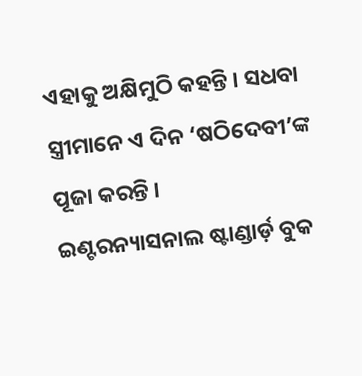ଏହାକୁ ଅକ୍ଷିମୁଠି କହନ୍ତି । ସଧବା ସ୍ତ୍ରୀମାନେ ଏ ଦିନ ‘ଷଠିଦେବୀ’ଙ୍କ ପୂଜା କରନ୍ତି ।
ଇଣ୍ଟରନ୍ୟାସନାଲ ଷ୍ଟାଣ୍ଡାର୍ଡ଼ ବୁକ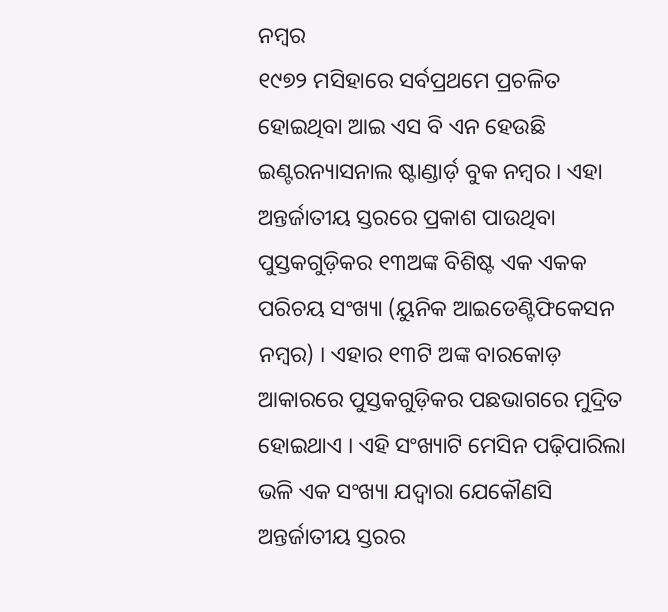ନମ୍ବର
୧୯୭୨ ମସିହାରେ ସର୍ବପ୍ରଥମେ ପ୍ରଚଳିତ ହୋଇଥିବା ଆଇ ଏସ ବି ଏନ ହେଉଛି ଇଣ୍ଟରନ୍ୟାସନାଲ ଷ୍ଟାଣ୍ଡାର୍ଡ଼ ବୁକ ନମ୍ବର । ଏହା ଅନ୍ତର୍ଜାତୀୟ ସ୍ତରରେ ପ୍ରକାଶ ପାଉଥିବା ପୁସ୍ତକଗୁଡ଼ିକର ୧୩ଅଙ୍କ ବିଶିଷ୍ଟ ଏକ ଏକକ ପରିଚୟ ସଂଖ୍ୟା (ୟୁନିକ ଆଇଡେଣ୍ଟିଫିକେସନ ନମ୍ବର) । ଏହାର ୧୩ଟି ଅଙ୍କ ବାରକୋଡ଼ ଆକାରରେ ପୁସ୍ତକଗୁଡ଼ିକର ପଛଭାଗରେ ମୁଦ୍ରିତ ହୋଇଥାଏ । ଏହି ସଂଖ୍ୟାଟି ମେସିନ ପଢ଼ିପାରିଲା ଭଳି ଏକ ସଂଖ୍ୟା ଯଦ୍ବାରା ଯେକୌଣସି ଅନ୍ତର୍ଜାତୀୟ ସ୍ତରର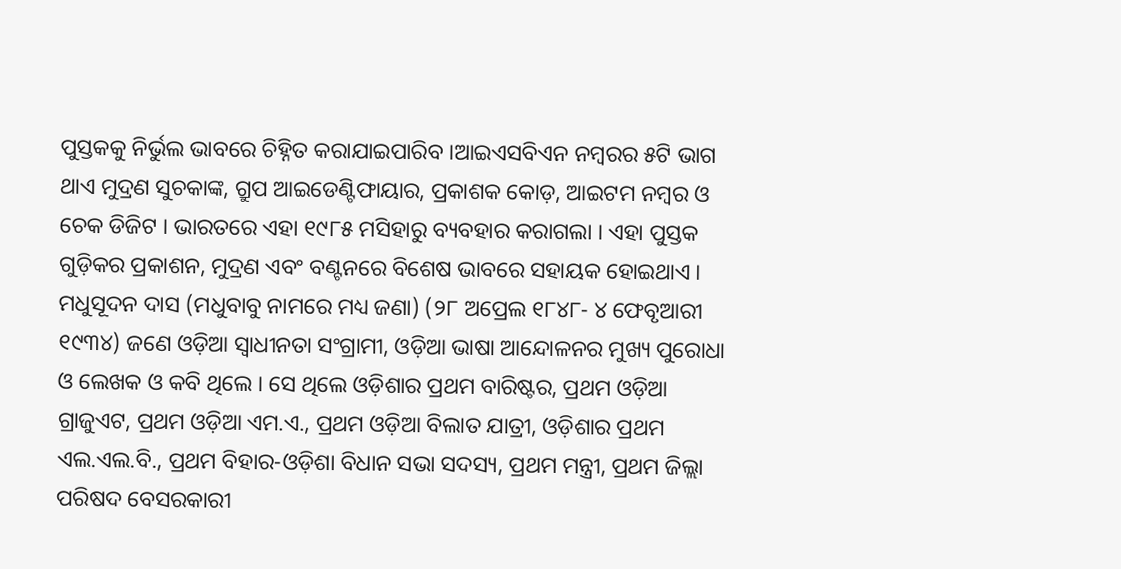ପୁସ୍ତକକୁ ନିର୍ଭୁଲ ଭାବରେ ଚିହ୍ନିତ କରାଯାଇପାରିବ ।ଆଇଏସବିଏନ ନମ୍ବରର ୫ଟି ଭାଗ ଥାଏ ମୁଦ୍ରଣ ସୁଚକାଙ୍କ, ଗ୍ରୁପ ଆଇଡେଣ୍ଟିଫାୟାର, ପ୍ରକାଶକ କୋଡ଼, ଆଇଟମ ନମ୍ବର ଓ ଚେକ ଡିଜିଟ । ଭାରତରେ ଏହା ୧୯୮୫ ମସିହାରୁ ବ୍ୟବହାର କରାଗଲା । ଏହା ପୁସ୍ତକ ଗୁଡ଼ିକର ପ୍ରକାଶନ, ମୁଦ୍ରଣ ଏବଂ ବଣ୍ଟନରେ ବିଶେଷ ଭାବରେ ସହାୟକ ହୋଇଥାଏ ।
ମଧୁସୂଦନ ଦାସ (ମଧୁବାବୁ ନାମରେ ମଧ୍ୟ ଜଣା) (୨୮ ଅପ୍ରେଲ ୧୮୪୮- ୪ ଫେବୃଆରୀ ୧୯୩୪) ଜଣେ ଓଡ଼ିଆ ସ୍ଵାଧୀନତା ସଂଗ୍ରାମୀ, ଓଡ଼ିଆ ଭାଷା ଆନ୍ଦୋଳନର ମୁଖ୍ୟ ପୁରୋଧା ଓ ଲେଖକ ଓ କବି ଥିଲେ । ସେ ଥିଲେ ଓଡ଼ିଶାର ପ୍ରଥମ ବାରିଷ୍ଟର, ପ୍ରଥମ ଓଡ଼ିଆ ଗ୍ରାଜୁଏଟ, ପ୍ରଥମ ଓଡ଼ିଆ ଏମ.ଏ., ପ୍ରଥମ ଓଡ଼ିଆ ବିଲାତ ଯାତ୍ରୀ, ଓଡ଼ିଶାର ପ୍ରଥମ ଏଲ.ଏଲ.ବି., ପ୍ରଥମ ବିହାର-ଓଡ଼ିଶା ବିଧାନ ସଭା ସଦସ୍ୟ, ପ୍ରଥମ ମନ୍ତ୍ରୀ, ପ୍ରଥମ ଜିଲ୍ଲା ପରିଷଦ ବେସରକାରୀ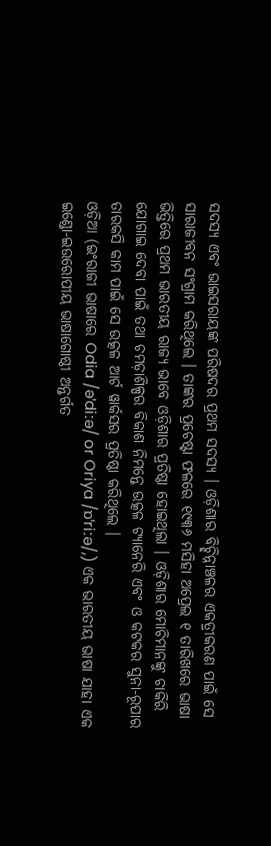ସଦସ୍ୟ ଏବଂ ଭାଇସରାୟଙ୍କ ପରିଷଦର ପ୍ରଥମ ସଦସ୍ୟ । ଓଡ଼ିଶାର ବିଚ୍ଛିନ୍ନାଞ୍ଚଳର ଏକତ୍ରୀକରଣ ପାଇଁ ସେ ସାରାଜୀବନ ସଂଗ୍ରାମ କରିଥିଲେ । ତାଙ୍କର ପ୍ରଚେଷ୍ଟା ଫଳରେ ୧୯୩୬ ମସିହା ଅପ୍ରେଲ ୧ ତାରିଖରେ ଭାଷା ଭିତ୍ତିରେ ପ୍ରଥମ ଭାରତୀୟ ରାଜ୍ୟ ଭାବେ ଓଡ଼ିଶାର ପ୍ରତିଷ୍ଠା ହୋଇଥିଲା । ଓଡ଼ିଶାର ମୋଚିମାନଙ୍କୁ ଚାକିରି ଯୋଗାଇ ଦେବା ପାଇଁ ତଥା ଚମଡ଼ାଶିଳ୍ପର ବିକାଶ ନିମନ୍ତେ ଉତ୍କଳ ଟ୍ୟାନେରି ଏବଂ ଓ କଟକର ସୁନା-ରୂପାର ତାରକସି କାମ ପାଇଁ ସେ ଉତ୍କଳ ଆର୍ଟ ୱାର୍କସର ପ୍ରତିଷ୍ଠା କରିଥିଲେ ।
ଓଡ଼ିଆ (ଇଂରାଜୀ ଭାଷାରେ Odia /əˈdiːə/ or Oriya /ɒˈriːə/,) ଏକ ଭାରତୀୟ ଭାଷା ଯାହା ଏକ ଇଣ୍ଡୋ-ଇଉରୋପୀୟ ଭାଷାଗୋଷ୍ଠୀ ଅନ୍ତର୍ଗତ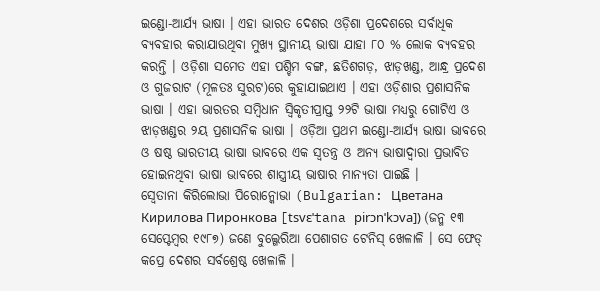ଇଣ୍ଡୋ-ଆର୍ଯ୍ୟ ଭାଷା । ଏହା ଭାରତ ଦେଶର ଓଡ଼ିଶା ପ୍ରଦେଶରେ ସର୍ବାଧିକ ବ୍ୟବହାର କରାଯାଉଥିବା ମୁଖ୍ୟ ସ୍ଥାନୀୟ ଭାଷା ଯାହା ୮୦ % ଲୋକ ବ୍ୟବହର କରନ୍ତି । ଓଡ଼ିଶା ସମେତ ଏହା ପଶ୍ଚିମ ବଙ୍ଗ, ଛତିଶଗଡ଼, ଝାଡ଼ଖଣ୍ଡ, ଆନ୍ଧ୍ର ପ୍ରଦେଶ ଓ ଗୁଜରାଟ (ମୂଳତଃ ସୁରଟ)ରେ କୁହାଯାଇଥାଏ । ଏହା ଓଡ଼ିଶାର ପ୍ରଶାସନିକ ଭାଷା । ଏହା ଭାରତର ସମ୍ବିଧାନ ସ୍ଵିକୃତୀପ୍ରାପ୍ତ ୨୨ଟି ଭାଷା ମଧ୍ୟରୁ ଗୋଟିଏ ଓ ଝାଡ଼ଖଣ୍ଡର ୨ୟ ପ୍ରଶାସନିକ ଭାଷା । ଓଡ଼ିଆ ପ୍ରଥମ ଇଣ୍ଡୋ-ଆର୍ଯ୍ୟ ଭାଷା ଭାବରେ ଓ ଷଷ୍ଠ ଭାରତୀୟ ଭାଷା ଭାବରେ ଏକ ସ୍ୱତନ୍ତ୍ର ଓ ଅନ୍ୟ ଭାଷାଦ୍ୱାରା ପ୍ରଭାବିତ ହୋଇନଥିବା ଭାଷା ଭାବରେ ଶାସ୍ତ୍ରୀୟ ଭାଷାର ମାନ୍ୟତା ପାଇଛି ।
ସ୍ୱେତାନା କିରିଲୋଭା ପିରୋନ୍କୋଭା (Bulgarian: Цветана Кирилова Пиронкова [tsvɛˈtana pirɔnˈkɔva]) (ଜନ୍ମ ୧୩ ସେପ୍ଟେମ୍ବର ୧୯୮୭) ଜଣେ ବୁଲ୍ଗେରିଆ ପେଶାଗତ ଟେନିସ୍ ଖେଳାଳି । ସେ ଫେଡ୍ କପ୍ରେ ଦେଶର ସର୍ବଶ୍ରେଷ୍ଠ ଖେଳାଳି ।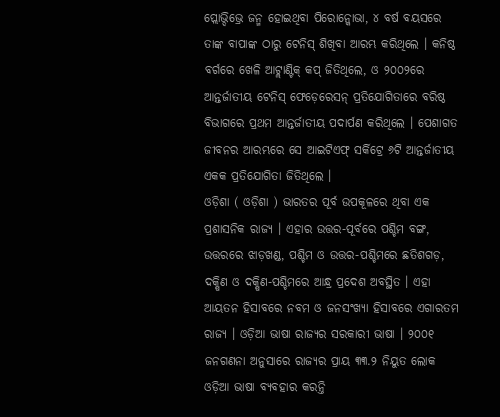ପ୍ଲୋଭ୍ଦିଭ୍ରେ ଜନ୍ମ ହୋଇଥିବା ପିରୋନ୍କୋଭା, ୪ ବର୍ଷ ବୟସରେ ତାଙ୍କ ବାପାଙ୍କ ଠାରୁ ଟେନିସ୍ ଶିଖିବା ଆରମ୍ଭ କରିଥିଲେ । କନିଷ୍ଠ ବର୍ଗରେ ଖେଳି ଆଟ୍ଲାଣ୍ଟିକ୍ କପ୍ ଜିତିଥିଲେ, ଓ ୨୦୦୨ରେ ଆନ୍ତର୍ଜାତୀୟ ଟେନିସ୍ ଫେଡ଼େରେସନ୍ ପ୍ରତିଯୋଗିତାରେ ବରିଷ୍ଠ ବିଭାଗରେ ପ୍ରଥମ ଆନ୍ତର୍ଜାତୀୟ ପଦାର୍ପଣ କରିଥିଲେ । ପେଶାଗତ ଜୀବନର ଆରମ୍ଭରେ ସେ ଆଇଟିଏଫ୍ ସର୍କିଟ୍ରେ ୬ଟି ଆନ୍ତର୍ଜାତୀୟ ଏକକ ପ୍ରତିଯୋଗିତା ଜିତିଥିଲେ ।
ଓଡ଼ିଶା ( ଓଡ଼ିଶା ) ଭାରତର ପୂର୍ବ ଉପକୂଳରେ ଥିବା ଏକ ପ୍ରଶାସନିକ ରାଜ୍ୟ । ଏହାର ଉତ୍ତର-ପୂର୍ବରେ ପଶ୍ଚିମ ବଙ୍ଗ, ଉତ୍ତରରେ ଝାଡ଼ଖଣ୍ଡ, ପଶ୍ଚିମ ଓ ଉତ୍ତର-ପଶ୍ଚିମରେ ଛତିଶଗଡ଼, ଦକ୍ଷିଣ ଓ ଦକ୍ଷିଣ-ପଶ୍ଚିମରେ ଆନ୍ଧ୍ର ପ୍ରଦେଶ ଅବସ୍ଥିତ । ଏହା ଆୟତନ ହିସାବରେ ନବମ ଓ ଜନସଂଖ୍ୟା ହିସାବରେ ଏଗାରତମ ରାଜ୍ୟ । ଓଡ଼ିଆ ଭାଷା ରାଜ୍ୟର ସରକାରୀ ଭାଷା । ୨୦୦୧ ଜନଗଣନା ଅନୁସାରେ ରାଜ୍ୟର ପ୍ରାୟ ୩୩.୨ ନିୟୁତ ଲୋକ ଓଡ଼ିଆ ଭାଷା ବ୍ୟବହାର କରନ୍ତି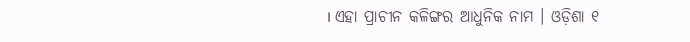। ଏହା ପ୍ରାଚୀନ କଳିଙ୍ଗର ଆଧୁନିକ ନାମ । ଓଡ଼ିଶା ୧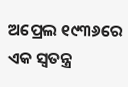ଅପ୍ରେଲ ୧୯୩୬ରେ ଏକ ସ୍ଵତନ୍ତ୍ର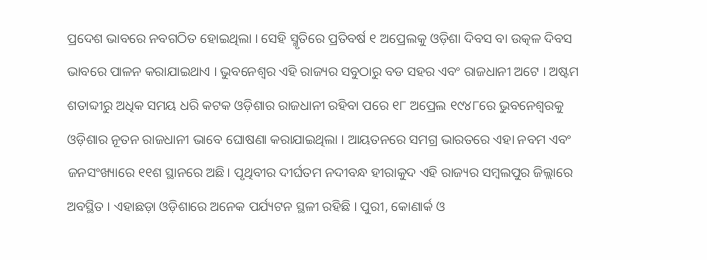ପ୍ରଦେଶ ଭାବରେ ନବଗଠିତ ହୋଇଥିଲା । ସେହି ସ୍ମୃତିରେ ପ୍ରତିବର୍ଷ ୧ ଅପ୍ରେଲକୁ ଓଡ଼ିଶା ଦିବସ ବା ଉତ୍କଳ ଦିବସ ଭାବରେ ପାଳନ କରାଯାଇଥାଏ । ଭୁବନେଶ୍ୱର ଏହି ରାଜ୍ୟର ସବୁଠାରୁ ବଡ ସହର ଏବଂ ରାଜଧାନୀ ଅଟେ । ଅଷ୍ଟମ ଶତାବ୍ଦୀରୁ ଅଧିକ ସମୟ ଧରି କଟକ ଓଡ଼ିଶାର ରାଜଧାନୀ ରହିବା ପରେ ୧୮ ଅପ୍ରେଲ ୧୯୪୮ରେ ଭୁବନେଶ୍ୱରକୁ ଓଡ଼ିଶାର ନୂତନ ରାଜଧାନୀ ଭାବେ ଘୋଷଣା କରାଯାଇଥିଲା । ଆୟତନରେ ସମଗ୍ର ଭାରତରେ ଏହା ନବମ ଏବଂ ଜନସଂଖ୍ୟାରେ ୧୧ଶ ସ୍ଥାନରେ ଅଛି। ପୃଥିବୀର ଦୀର୍ଘତମ ନଦୀବନ୍ଧ ହୀରାକୁଦ ଏହି ରାଜ୍ୟର ସମ୍ବଲପୁର ଜିଲ୍ଲାରେ ଅବସ୍ଥିତ । ଏହାଛଡ଼ା ଓଡ଼ିଶାରେ ଅନେକ ପର୍ଯ୍ୟଟନ ସ୍ଥଳୀ ରହିଛି । ପୁରୀ, କୋଣାର୍କ ଓ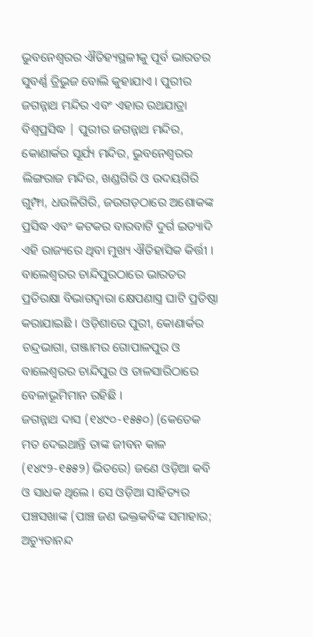ଭୁବନେଶ୍ୱରର ଐତିହ୍ୟସ୍ଥଳୀକୁ ପୂର୍ବ ଭାରତର ସୁବର୍ଣ୍ଣ ତ୍ରିଭୁଜ ବୋଲି କୁହାଯାଏ । ପୁରୀର ଜଗନ୍ନାଥ ମନ୍ଦିର ଏବଂ ଏହାର ରଥଯାତ୍ରା ବିଶ୍ଵପ୍ରସିଦ୍ଧ | ପୁରୀର ଜଗନ୍ନାଥ ମନ୍ଦିର, କୋଣାର୍କର ସୂର୍ଯ୍ୟ ମନ୍ଦିର, ଭୁବନେଶ୍ୱରର ଲିଙ୍ଗରାଜ ମନ୍ଦିର, ଖଣ୍ଡଗିରି ଓ ଉଦୟଗିରି ଗୁମ୍ଫା, ଧଉଳିଗିରି, ଜଉଗଡ଼ଠାରେ ଅଶୋକଙ୍କ ପ୍ରସିଦ୍ଧ ଏବଂ କଟକର ବାରବାଟି ଦୁର୍ଗ ଇତ୍ୟାଦି ଏହି ରାଜ୍ୟରେ ଥିବା ମୁଖ୍ୟ ଐତିହାସିକ କିର୍ତ୍ତୀ । ବାଲେଶ୍ଵରର ଚାନ୍ଦିପୁରଠାରେ ଭାରତର ପ୍ରତିରକ୍ଷା ବିଭାଗଦ୍ଵାରା କ୍ଷେପଣାସ୍ତ୍ର ଘାଟି ପ୍ରତିଷ୍ଠା କରାଯାଇଛି । ଓଡ଼ିଶାରେ ପୁରୀ, କୋଣାର୍କର ଚନ୍ଦ୍ରଭାଗା, ଗଞ୍ଜାମର ଗୋପାଳପୁର ଓ ବାଲେଶ୍ଵରର ଚାନ୍ଦିପୁର ଓ ତାଳସାରିଠାରେ ବେଳାଭୂମିମାନ ରହିଛି ।
ଜଗନ୍ନାଥ ଦାସ (୧୪୯୦-୧୫୫୦) (କେତେକ ମତ ଦେଇଥାନ୍ତି ତାଙ୍କ ଜୀବନ କାଳ (୧୪୯୨-୧୫୫୨) ଭିତରେ) ଜଣେ ଓଡ଼ିଆ କବି ଓ ସାଧକ ଥିଲେ । ସେ ଓଡ଼ିଆ ସାହିତ୍ୟର ପଞ୍ଚସଖାଙ୍କ (ପାଞ୍ଚ ଜଣ ଭକ୍ତକବିଙ୍କ ସମାହାର; ଅଚ୍ୟୁତାନନ୍ଦ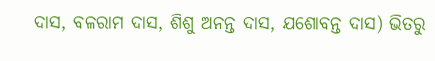ଦାସ, ବଳରାମ ଦାସ, ଶିଶୁ ଅନନ୍ତ ଦାସ, ଯଶୋବନ୍ତ ଦାସ) ଭିତରୁ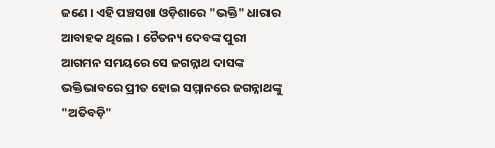ଜଣେ । ଏହି ପଞ୍ଚସଖା ଓଡ଼ିଶାରେ "ଭକ୍ତି" ଧାରାର ଆବାହକ ଥିଲେ । ଚୈତନ୍ୟ ଦେବଙ୍କ ପୁରୀ ଆଗମନ ସମୟରେ ସେ ଜଗନ୍ନାଥ ଦାସଙ୍କ ଭକ୍ତିଭାବରେ ପ୍ରୀତ ହୋଇ ସମ୍ମାନରେ ଜଗନ୍ନାଥଙ୍କୁ "ଅତିବଡ଼ି"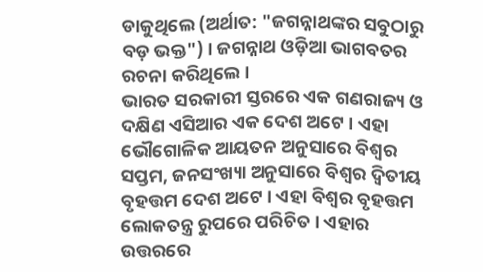ଡାକୁଥିଲେ (ଅର୍ଥାତ: "ଜଗନ୍ନାଥଙ୍କର ସବୁଠାରୁ ବଡ଼ ଭକ୍ତ") । ଜଗନ୍ନାଥ ଓଡ଼ିଆ ଭାଗବତର ରଚନା କରିଥିଲେ ।
ଭାରତ ସରକାରୀ ସ୍ତରରେ ଏକ ଗଣରାଜ୍ୟ ଓ ଦକ୍ଷିଣ ଏସିଆର ଏକ ଦେଶ ଅଟେ । ଏହା ଭୌଗୋଳିକ ଆୟତନ ଅନୁସାରେ ବିଶ୍ଵର ସପ୍ତମ, ଜନସଂଖ୍ୟା ଅନୁସାରେ ବିଶ୍ଵର ଦ୍ଵିତୀୟ ବୃହତ୍ତମ ଦେଶ ଅଟେ । ଏହା ବିଶ୍ଵର ବୃହତ୍ତମ ଲୋକତନ୍ତ୍ର ରୁପରେ ପରିଚିତ । ଏହାର ଉତ୍ତରରେ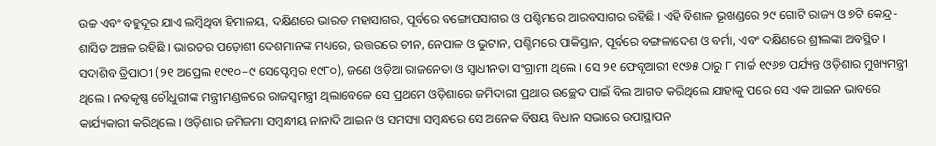ଉଚ୍ଚ ଏବଂ ବହୁଦୂର ଯାଏ ଲମ୍ବିଥିବା ହିମାଳୟ, ଦକ୍ଷିଣରେ ଭାରତ ମହାସାଗର, ପୂର୍ବରେ ବଙ୍ଗୋପସାଗର ଓ ପଶ୍ଚିମରେ ଆରବସାଗର ରହିଛି । ଏହି ବିଶାଳ ଭୂଖଣ୍ଡରେ ୨୯ ଗୋଟି ରାଜ୍ୟ ଓ ୭ଟି କେନ୍ଦ୍ର-ଶାସିତ ଅଞ୍ଚଳ ରହିଛି । ଭାରତର ପଡ଼ୋଶୀ ଦେଶମାନଙ୍କ ମଧ୍ୟରେ, ଉତ୍ତରରେ ଚୀନ, ନେପାଳ ଓ ଭୁଟାନ, ପଶ୍ଚିମରେ ପାକିସ୍ତାନ, ପୂର୍ବରେ ବଙ୍ଗଳାଦେଶ ଓ ବର୍ମା, ଏବଂ ଦକ୍ଷିଣରେ ଶ୍ରୀଲଙ୍କା ଅବସ୍ଥିତ ।
ସଦାଶିବ ତ୍ରିପାଠୀ (୨୧ ଅପ୍ରେଲ ୧୯୧୦–୯ ସେପ୍ଟେମ୍ବର ୧୯୮୦), ଜଣେ ଓଡ଼ିଆ ରାଜନେତା ଓ ସ୍ୱାଧୀନତା ସଂଗ୍ରାମୀ ଥିଲେ । ସେ ୨୧ ଫେବୃଆରୀ ୧୯୬୫ ଠାରୁ ୮ ମାର୍ଚ୍ଚ ୧୯୬୭ ପର୍ଯ୍ୟନ୍ତ ଓଡ଼ିଶାର ମୁଖ୍ୟମନ୍ତ୍ରୀ ଥିଲେ । ନବକୃଷ୍ଣ ଚୌଧୁରୀଙ୍କ ମନ୍ତ୍ରୀମଣ୍ଡଳରେ ରାଜସ୍ୱମନ୍ତ୍ରୀ ଥିଲାବେଳେ ସେ ପ୍ରଥମେ ଓଡ଼ିଶାରେ ଜମିଦାରୀ ପ୍ରଥାର ଉଚ୍ଛେଦ ପାଇଁ ବିଲ ଆଗତ କରିଥିଲେ ଯାହାକୁ ପରେ ସେ ଏକ ଆଇନ ଭାବରେ କାର୍ଯ୍ୟକାରୀ କରିଥିଲେ । ଓଡ଼ିଶାର ଜମିଜମା ସମ୍ବନ୍ଧୀୟ ନାନାଦି ଆଇନ ଓ ସମସ୍ୟା ସମ୍ବନ୍ଧରେ ସେ ଅନେକ ବିଷୟ ବିଧାନ ସଭାରେ ଉପାସ୍ଥାପନ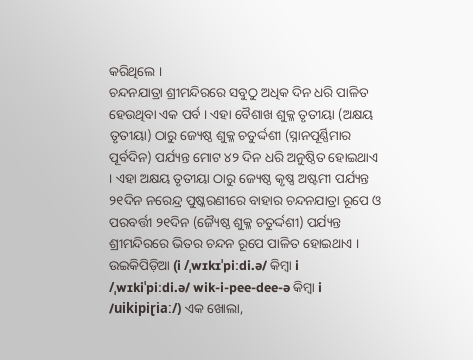କରିଥିଲେ ।
ଚନ୍ଦନଯାତ୍ରା ଶ୍ରୀମନ୍ଦିରରେ ସବୁଠୁ ଅଧିକ ଦିନ ଧରି ପାଳିତ ହେଉଥିବା ଏକ ପର୍ବ । ଏହା ବୈଶାଖ ଶୁକ୍ଳ ତୃତୀୟା (ଅକ୍ଷୟ ତୃତୀୟା) ଠାରୁ ଜ୍ୟେଷ୍ଠ ଶୁକ୍ଳ ଚତୁର୍ଦ୍ଦଶୀ (ସ୍ନାନପୂର୍ଣ୍ଣିମାର ପୂର୍ବଦିନ) ପର୍ଯ୍ୟନ୍ତ ମୋଟ ୪୨ ଦିନ ଧରି ଅନୁଷ୍ଠିତ ହୋଇଥାଏ । ଏହା ଅକ୍ଷୟ ତୃତୀୟା ଠାରୁ ଜ୍ୟେଷ୍ଠ କୃଷ୍ଣ ଅଷ୍ଟମୀ ପର୍ଯ୍ୟନ୍ତ ୨୧ଦିନ ନରେନ୍ଦ୍ର ପୁଷ୍କରଣୀରେ ବାହାର ଚନ୍ଦନଯାତ୍ରା ରୂପେ ଓ ପରବର୍ତ୍ତୀ ୨୧ଦିନ (ଜ୍ୟୈଷ୍ଠ ଶୁକ୍ଳ ଚତୁର୍ଦ୍ଦଶୀ) ପର୍ଯ୍ୟନ୍ତ ଶ୍ରୀମନ୍ଦିରରେ ଭିତର ଚନ୍ଦନ ରୂପେ ପାଳିତ ହୋଇଥାଏ ।
ଉଇକିପିଡ଼ିଆ (i /ˌwɪkɪˈpiːdi.ə/ କିମ୍ବା i /ˌwɪkiˈpiːdi.ə/ wik-i-pee-dee-ə କିମ୍ବା i /uikipiɽiaː/) ଏକ ଖୋଲା,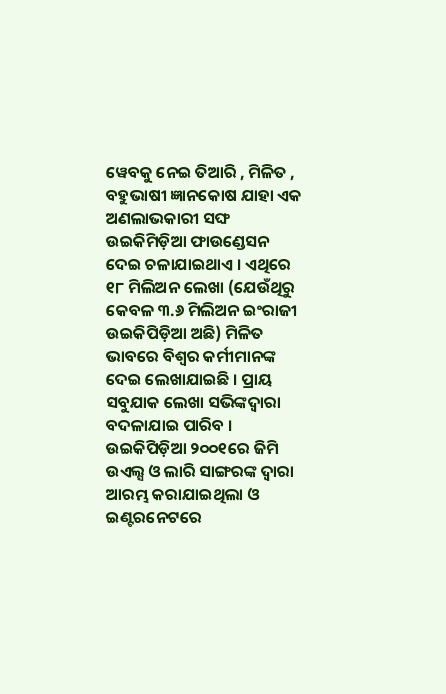ୱେବକୁ ନେଇ ତିଆରି , ମିଳିତ , ବହୁଭାଷୀ ଜ୍ଞାନକୋଷ ଯାହା ଏକ ଅଣଲାଭକାରୀ ସଙ୍ଘ ଉଇକିମିଡ଼ିଆ ଫାଉଣ୍ଡେସନ ଦେଇ ଚଳାଯାଇଥାଏ । ଏଥିରେ ୧୮ ମିଲିଅନ ଲେଖା (ଯେଉଁଥିରୁ କେବଳ ୩.୬ ମିଲିଅନ ଇଂରାଜୀ ଉଇକିପିଡ଼ିଆ ଅଛି) ମିଳିତ ଭାବରେ ବିଶ୍ଵର କର୍ମୀମାନଙ୍କ ଦେଇ ଲେଖାଯାଇଛି । ପ୍ରାୟ ସବୁଯାକ ଲେଖା ସଭିଙ୍କଦ୍ଵାରା ବଦଳାଯାଇ ପାରିବ । ଉଇକିପିଡ଼ିଆ ୨୦୦୧ରେ ଜିମି ଉଏଲ୍ସ ଓ ଲାରି ସାଙ୍ଗରଙ୍କ ଦ୍ଵାରା ଆରମ୍ଭ କରାଯାଇଥିଲା ଓ ଇଣ୍ଟରନେଟରେ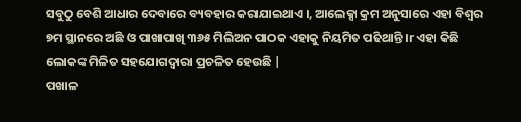ସବୁଠୁ ବେଶି ଆଧାର ଦେବାରେ ବ୍ୟବହାର କରାଯାଇଥାଏ ।, ଆଲେକ୍ସା କ୍ରମ ଅନୁସାରେ ଏହା ବିଶ୍ଵର ୭ମ ସ୍ଥାନରେ ଅଛି ଓ ପାଖାପାଖି ୩୬୫ ମିଲିଅନ ପାଠକ ଏହାକୁ ନିୟମିତ ପଢିଥାନ୍ତି ।r ଏହା କିଛି ଲୋକଙ୍କ ମିଳିତ ସହଯୋଗଦ୍ଵାରା ପ୍ରଚଳିତ ହେଉଛି |
ପଖାଳ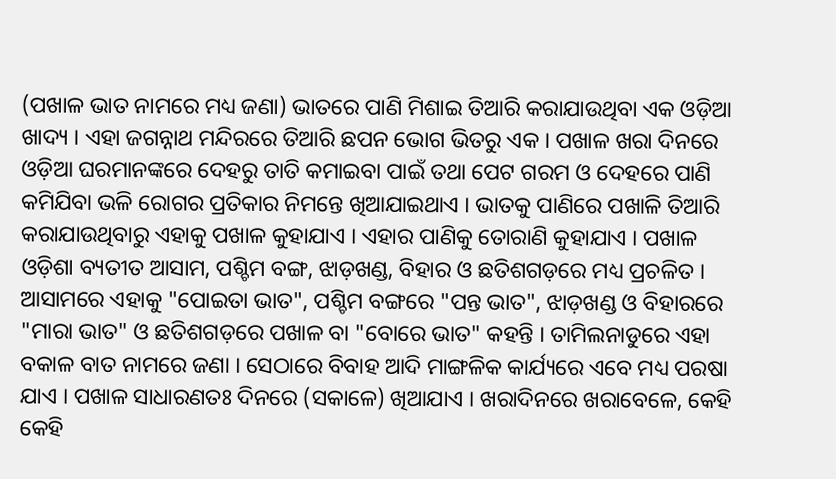(ପଖାଳ ଭାତ ନାମରେ ମଧ୍ୟ ଜଣା) ଭାତରେ ପାଣି ମିଶାଇ ତିଆରି କରାଯାଉଥିବା ଏକ ଓଡ଼ିଆ ଖାଦ୍ୟ । ଏହା ଜଗନ୍ନାଥ ମନ୍ଦିରରେ ତିଆରି ଛପନ ଭୋଗ ଭିତରୁ ଏକ । ପଖାଳ ଖରା ଦିନରେ ଓଡ଼ିଆ ଘରମାନଙ୍କରେ ଦେହରୁ ତାତି କମାଇବା ପାଇଁ ତଥା ପେଟ ଗରମ ଓ ଦେହରେ ପାଣି କମିଯିବା ଭଳି ରୋଗର ପ୍ରତିକାର ନିମନ୍ତେ ଖିଆଯାଇଥାଏ । ଭାତକୁ ପାଣିରେ ପଖାଳି ତିଆରି କରାଯାଉଥିବାରୁ ଏହାକୁ ପଖାଳ କୁହାଯାଏ । ଏହାର ପାଣିକୁ ତୋରାଣି କୁହାଯାଏ । ପଖାଳ ଓଡ଼ିଶା ବ୍ୟତୀତ ଆସାମ, ପଶ୍ଚିମ ବଙ୍ଗ, ଝାଡ଼ଖଣ୍ଡ, ବିହାର ଓ ଛତିଶଗଡ଼ରେ ମଧ୍ୟ ପ୍ରଚଳିତ । ଆସାମରେ ଏହାକୁ "ପୋଇତା ଭାତ", ପଶ୍ଚିମ ବଙ୍ଗରେ "ପନ୍ତ ଭାତ", ଝାଡ଼ଖଣ୍ଡ ଓ ବିହାରରେ "ମାରା ଭାତ" ଓ ଛତିଶଗଡ଼ରେ ପଖାଳ ବା "ବୋରେ ଭାତ" କହନ୍ତି । ତାମିଲନାଡୁରେ ଏହା ବକାଳ ବାତ ନାମରେ ଜଣା । ସେଠାରେ ବିବାହ ଆଦି ମାଙ୍ଗଳିକ କାର୍ଯ୍ୟରେ ଏବେ ମଧ୍ୟ ପରଷା ଯାଏ । ପଖାଳ ସାଧାରଣତଃ ଦିନରେ (ସକାଳେ) ଖିଆଯାଏ । ଖରାଦିନରେ ଖରାବେଳେ, କେହି କେହି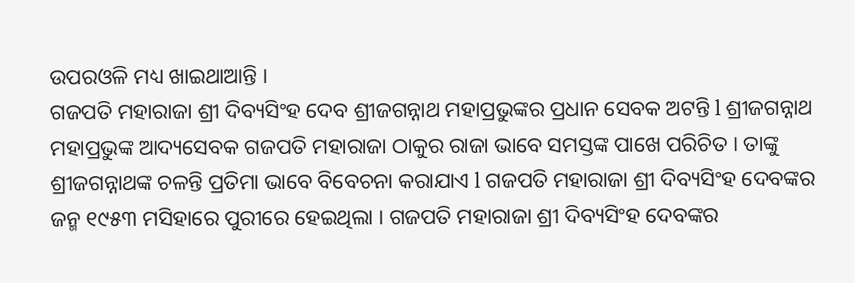ଉପରଓଳି ମଧ୍ୟ ଖାଇଥାଆନ୍ତି ।
ଗଜପତି ମହାରାଜା ଶ୍ରୀ ଦିବ୍ୟସିଂହ ଦେବ ଶ୍ରୀଜଗନ୍ନାଥ ମହାପ୍ରଭୁଙ୍କର ପ୍ରଧାନ ସେବକ ଅଟନ୍ତି l ଶ୍ରୀଜଗନ୍ନାଥ ମହାପ୍ରଭୁଙ୍କ ଆଦ୍ୟସେବକ ଗଜପତି ମହାରାଜା ଠାକୁର ରାଜା ଭାବେ ସମସ୍ତଙ୍କ ପାଖେ ପରିଚିତ । ତାଙ୍କୁ ଶ୍ରୀଜଗନ୍ନାଥଙ୍କ ଚଳନ୍ତି ପ୍ରତିମା ଭାବେ ବିବେଚନା କରାଯାଏ l ଗଜପତି ମହାରାଜା ଶ୍ରୀ ଦିବ୍ୟସିଂହ ଦେବଙ୍କର ଜନ୍ମ ୧୯୫୩ ମସିହାରେ ପୁରୀରେ ହେଇଥିଲା । ଗଜପତି ମହାରାଜା ଶ୍ରୀ ଦିବ୍ୟସିଂହ ଦେବଙ୍କର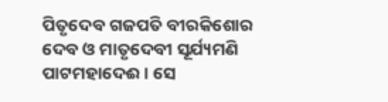ପିତୃଦେବ ଗଜପତି ବୀରକିଶୋର ଦେବ ଓ ମାତୃଦେବୀ ସୂର୍ଯ୍ୟମଣି ପାଟମହାଦେଈ । ସେ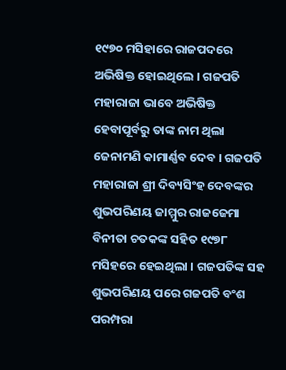୧୯୭୦ ମସିହାରେ ରାଜପଦରେ ଅଭିଷିକ୍ତ ହୋଇଥିଲେ । ଗଜପତି ମହାରାଜା ଭାବେ ଅଭିଷିକ୍ତ ହେବାପୂର୍ବରୁ ତାଙ୍କ ନାମ ଥିଲା ଜେନାମଣି କାମାର୍ଣ୍ଣବ ଦେବ । ଗଜପତି ମହାରାଜା ଶ୍ରୀ ଦିବ୍ୟସିଂହ ଦେବଙ୍କର ଶୁଭପରିଣୟ ଜାମ୍ମୁର ରାଜଜେମା ବିନୀତା ଚତକଙ୍କ ସହିତ ୧୯୭୮ ମସିହରେ ହେଇଥିଲା । ଗଜପତିଙ୍କ ସହ ଶୁଭପରିଣୟ ପରେ ଗଜପତି ବଂଶ ପରମ୍ପରା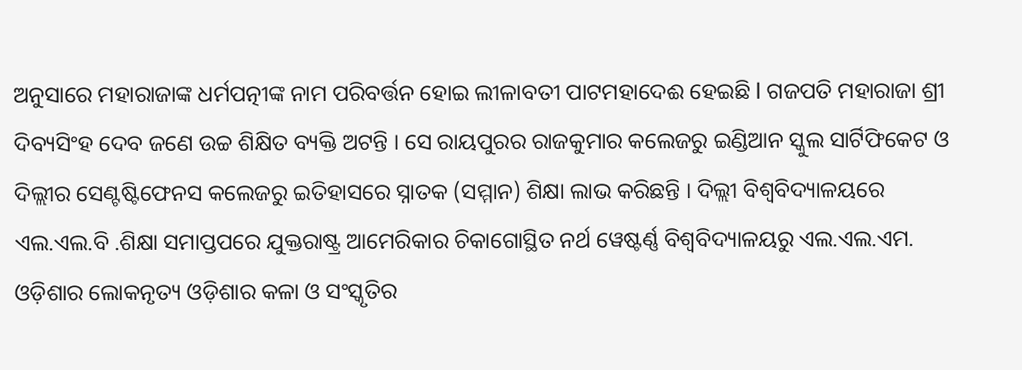ଅନୁସାରେ ମହାରାଜାଙ୍କ ଧର୍ମପତ୍ନୀଙ୍କ ନାମ ପରିବର୍ତ୍ତନ ହୋଇ ଲୀଳାବତୀ ପାଟମହାଦେଈ ହେଇଛି l ଗଜପତି ମହାରାଜା ଶ୍ରୀ ଦିବ୍ୟସିଂହ ଦେବ ଜଣେ ଉଚ୍ଚ ଶିକ୍ଷିତ ବ୍ୟକ୍ତି ଅଟନ୍ତି । ସେ ରାୟପୁରର ରାଜକୁମାର କଲେଜରୁ ଇଣ୍ଡିଆନ ସ୍କୁଲ ସାର୍ଟିଫିକେଟ ଓ ଦିଲ୍ଲୀର ସେଣ୍ଟଷ୍ଟିଫେନସ କଲେଜରୁ ଇତିହାସରେ ସ୍ନାତକ (ସମ୍ମାନ) ଶିକ୍ଷା ଲାଭ କରିଛନ୍ତି । ଦିଲ୍ଲୀ ବିଶ୍ଵବିଦ୍ୟାଳୟରେ ଏଲ.ଏଲ.ବି .ଶିକ୍ଷା ସମାପ୍ତପରେ ଯୁକ୍ତରାଷ୍ଟ୍ର ଆମେରିକାର ଚିକାଗୋସ୍ଥିତ ନର୍ଥ ୱେଷ୍ଟର୍ଣ୍ଣ ବିଶ୍ଵବିଦ୍ୟାଳୟରୁ ଏଲ.ଏଲ.ଏମ.
ଓଡ଼ିଶାର ଲୋକନୃତ୍ୟ ଓଡ଼ିଶାର କଳା ଓ ସଂସ୍କୃତିର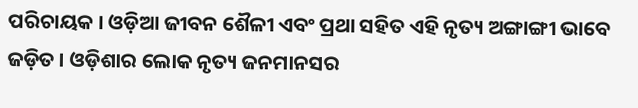ପରିଚାୟକ । ଓଡ଼ିଆ ଜୀବନ ଶୈଳୀ ଏବଂ ପ୍ରଥା ସହିତ ଏହି ନୃତ୍ୟ ଅଙ୍ଗାଙ୍ଗୀ ଭାବେ ଜଡ଼ିତ । ଓଡ଼ିଶାର ଲୋକ ନୃତ୍ୟ ଜନମାନସର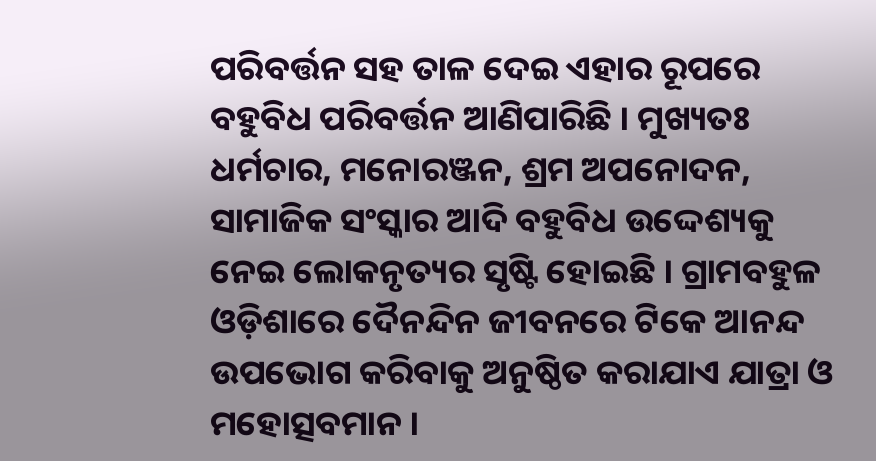ପରିବର୍ତ୍ତନ ସହ ତାଳ ଦେଇ ଏହାର ରୂପରେ ବହୁବିଧ ପରିବର୍ତ୍ତନ ଆଣିପାରିଛି । ମୁଖ୍ୟତଃ ଧର୍ମଚାର, ମନୋରଞ୍ଜନ, ଶ୍ରମ ଅପନୋଦନ, ସାମାଜିକ ସଂସ୍କାର ଆଦି ବହୁବିଧ ଉଦ୍ଦେଶ୍ୟକୁ ନେଇ ଲୋକନୃତ୍ୟର ସୃଷ୍ଟି ହୋଇଛି । ଗ୍ରାମବହୁଳ ଓଡ଼ିଶାରେ ଦୈନନ୍ଦିନ ଜୀବନରେ ଟିକେ ଆନନ୍ଦ ଉପଭୋଗ କରିବାକୁ ଅନୁଷ୍ଠିତ କରାଯାଏ ଯାତ୍ରା ଓ ମହୋତ୍ସବମାନ ।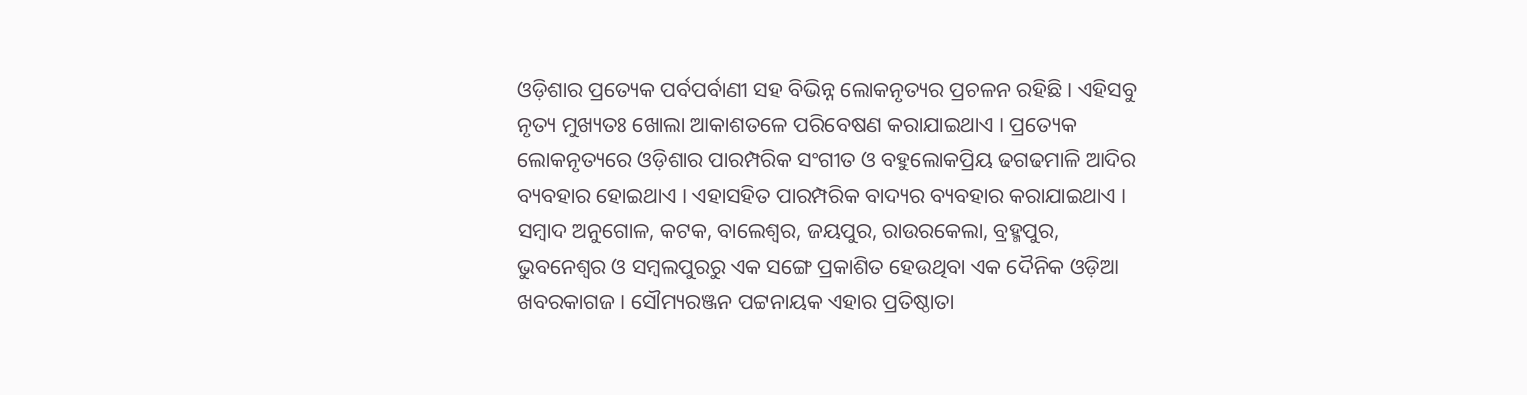ଓଡ଼ିଶାର ପ୍ରତ୍ୟେକ ପର୍ବପର୍ବାଣୀ ସହ ବିଭିନ୍ନ ଲୋକନୃତ୍ୟର ପ୍ରଚଳନ ରହିଛି । ଏହିସବୁ ନୃତ୍ୟ ମୁଖ୍ୟତଃ ଖୋଲା ଆକାଶତଳେ ପରିବେଷଣ କରାଯାଇଥାଏ । ପ୍ରତ୍ୟେକ ଲୋକନୃତ୍ୟରେ ଓଡ଼ିଶାର ପାରମ୍ପରିକ ସଂଗୀତ ଓ ବହୁଲୋକପ୍ରିୟ ଢଗଢମାଳି ଆଦିର ବ୍ୟବହାର ହୋଇଥାଏ । ଏହାସହିତ ପାରମ୍ପରିକ ବାଦ୍ୟର ବ୍ୟବହାର କରାଯାଇଥାଏ ।
ସମ୍ବାଦ ଅନୁଗୋଳ, କଟକ, ବାଲେଶ୍ଵର, ଜୟପୁର, ରାଉରକେଲା, ବ୍ରହ୍ମପୁର, ଭୁବନେଶ୍ଵର ଓ ସମ୍ବଲପୁରରୁ ଏକ ସଙ୍ଗେ ପ୍ରକାଶିତ ହେଉଥିବା ଏକ ଦୈନିକ ଓଡ଼ିଆ ଖବରକାଗଜ । ସୌମ୍ୟରଞ୍ଜନ ପଟ୍ଟନାୟକ ଏହାର ପ୍ରତିଷ୍ଠାତା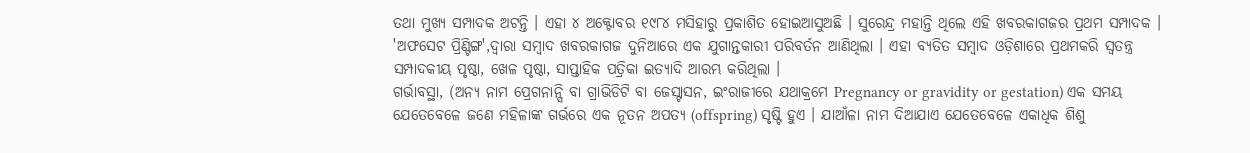ତଥା ମୁଖ୍ୟ ସମ୍ପାଦକ ଅଟନ୍ତି । ଏହା ୪ ଅକ୍ଟୋବର ୧୯୮୪ ମସିହାରୁ ପ୍ରକାଶିତ ହୋଇଆସୁଅଛି । ସୁରେନ୍ଦ୍ର ମହାନ୍ତି ଥିଲେ ଏହି ଖବରକାଗଜର ପ୍ରଥମ ସମ୍ପାଦକ । 'ଅଫସେଟ ପ୍ରିଣ୍ଟିଙ୍ଗ',ଦ୍ଵାରା ସମ୍ବାଦ ଖବରକାଗଜ ଦୁନିଆରେ ଏକ ଯୁଗାନ୍ତକାରୀ ପରିବର୍ତନ ଆଣିଥିଲା । ଏହା ବ୍ୟତିତ ସମ୍ବାଦ ଓଡ଼ିଶାରେ ପ୍ରଥମକରି ସ୍ଵତନ୍ତ୍ର ସମ୍ପାଦକୀୟ ପୃଷ୍ଠା, ଖେଳ ପୃଷ୍ଠା, ସାପ୍ତାହିକ ପତ୍ରିକା ଇତ୍ୟାଦି ଆରମ୍ଭ କରିଥିଲା ।
ଗର୍ଭାବସ୍ଥା, (ଅନ୍ୟ ନାମ ପ୍ରେଗନାନ୍ସି ବା ଗ୍ରାଭିଡିଟି ବା ଜେସ୍ଟାସନ, ଇଂରାଜୀରେ ଯଥାକ୍ରମେ Pregnancy or gravidity or gestation) ଏକ ସମୟ ଯେତେବେଳେ ଜଣେ ମହିଳାଙ୍କ ଗର୍ଭରେ ଏକ ନୂତନ ଅପତ୍ୟ (offspring) ସୃଷ୍ଟି ହୁଏ । ଯାଆଁଳା ନାମ ଦିଆଯାଏ ଯେତେବେଳେ ଏକାଧିକ ଶିଶୁ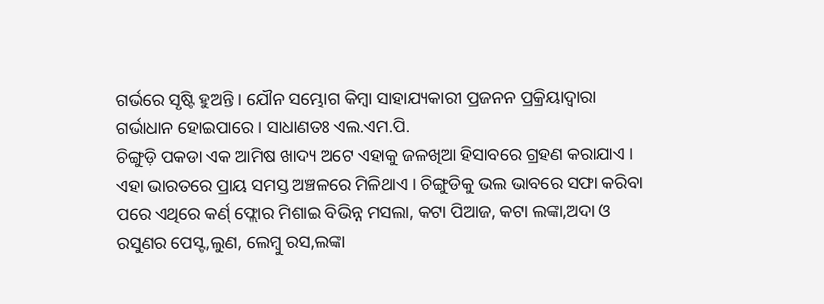ଗର୍ଭରେ ସୃଷ୍ଟି ହୁଅନ୍ତି । ଯୌନ ସମ୍ଭୋଗ କିମ୍ବା ସାହାଯ୍ୟକାରୀ ପ୍ରଜନନ ପ୍ରକ୍ରିୟାଦ୍ୱାରା ଗର୍ଭାଧାନ ହୋଇପାରେ । ସାଧାଣତଃ ଏଲ.ଏମ.ପି.
ଚିଙ୍ଗୁଡ଼ି ପକଡା ଏକ ଆମିଷ ଖାଦ୍ୟ ଅଟେ ଏହାକୁ ଜଳଖିଆ ହିସାବରେ ଗ୍ରହଣ କରାଯାଏ । ଏହା ଭାରତରେ ପ୍ରାୟ ସମସ୍ତ ଅଞ୍ଚଳରେ ମିଳିଥାଏ । ଚିଙ୍ଗୁଡିକୁ ଭଲ ଭାବରେ ସଫା କରିବା ପରେ ଏଥିରେ କର୍ଣ୍ ଫ୍ଲୋର ମିଶାଇ ବିଭିନ୍ନ ମସଲା, କଟା ପିଆଜ, କଟା ଲଙ୍କା,ଅଦା ଓ ରସୁଣର ପେସ୍ଟ,ଲୁଣ, ଲେମ୍ବୁ ରସ,ଲଙ୍କା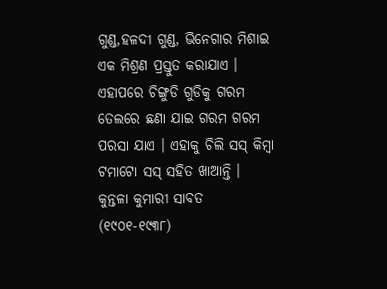ଗୁଣ୍ଡ,ହଳଦୀ ଗୁଣ୍ଡ, ଭିନେଗାର ମିଶାଇ ଏକ ମିଶ୍ରଣ ପ୍ରସ୍ତୁତ କରାଯାଏ । ଏହାପରେ ଚିଙ୍ଗୁଡି ଗୁଡିକୁ ଗରମ ତେଲରେ ଛଣା ଯାଇ ଗରମ ଗରମ ପରସା ଯାଏ । ଏହାକୁ ଚିଲି ସସ୍ କିମ୍ବା ଟମାଟୋ ସସ୍ ସହିତ ଖାଆନ୍ତି ।
କୁନ୍ତଳା କୁମାରୀ ସାବତ (୧୯୦୧-୧୯୩୮)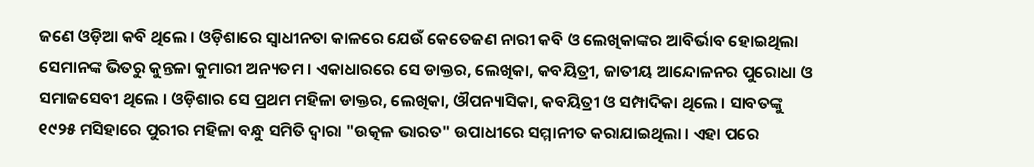ଜଣେ ଓଡ଼ିଆ କବି ଥିଲେ । ଓଡ଼ିଶାରେ ସ୍ଵାଧୀନତା କାଳରେ ଯେଉଁ କେତେଜଣ ନାରୀ କବି ଓ ଲେଖିକାଙ୍କର ଆବିର୍ଭାବ ହୋଇଥିଲା ସେମାନଙ୍କ ଭିତରୁ କୁନ୍ତଳା କୁମାରୀ ଅନ୍ୟତମ । ଏକାଧାରରେ ସେ ଡାକ୍ତର, ଲେଖିକା, କବୟିତ୍ରୀ, ଜାତୀୟ ଆନ୍ଦୋଳନର ପୁରୋଧା ଓ ସମାଜସେବୀ ଥିଲେ । ଓଡ଼ିଶାର ସେ ପ୍ରଥମ ମହିଳା ଡାକ୍ତର, ଲେଖିକା, ଔପନ୍ୟାସିକା, କବୟିତ୍ରୀ ଓ ସମ୍ପାଦିକା ଥିଲେ । ସାବତଙ୍କୁ ୧୯୨୫ ମସିହାରେ ପୁରୀର ମହିଳା ବନ୍ଧୁ ସମିତି ଦ୍ୱାରା "ଉତ୍କଳ ଭାରତ" ଉପାଧୀରେ ସମ୍ମାନୀତ କରାଯାଇଥିଲା । ଏହା ପରେ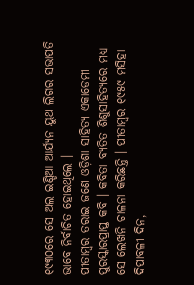୧୯୩୦ରେ ସେ ଅଲ ଇଣ୍ଡିଆ ଆର୍ଯ୍ୟନ ୟୁଥ ଲିଗର ସଭାପତି ଭାବେ ନିର୍ବାଚିତ ହୋଇଥିଲେ ।
ପୀତାମ୍ବର ତରାଇ ଜଣେ ଓଡ଼ିଶା ସାହିତ୍ୟ ଏକାଡେମୀ ପୁରସ୍କାରପ୍ରାପ୍ତ କବି । କବିତା ବ୍ୟତିତ ଶିଶୁସାହିତ୍ୟରେ ମଧ୍ୟ ସେ ଲେଖନି ଚାଳନା କରିଛନ୍ତି । ପୀତାମ୍ବର ୧୯୫୯ ମସିହା ଦିପାବଳୀ ଦିନ,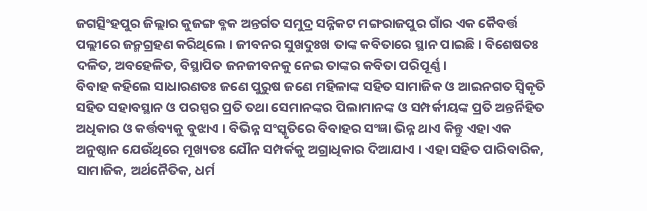ଜଗତ୍ସିଂହପୁର ଜିଲ୍ଲାର କୁଜଙ୍ଗ ବ୍ଳକ ଅନ୍ତର୍ଗତ ସମୁଦ୍ର ସନ୍ନିକଟ ମଙ୍ଗରାଜପୁର ଗାଁର ଏକ କୈବର୍ତ୍ତ ପଲ୍ଲୀରେ ଜନ୍ମଗ୍ରହଣ କରିଥିଲେ । ଜୀବନର ସୁଖଦୁଃଖ ତାଙ୍କ କବିତାରେ ସ୍ଥାନ ପାଇଛି । ବିଶେଷତଃ ଦଳିତ, ଅବହେଳିତ, ବିସ୍ଥାପିତ ଜନଜୀବନକୁ ନେଇ ତାଙ୍କର କବିତା ପରିପୂର୍ଣ୍ଣ ।
ବିବାହ କହିଲେ ସାଧାରଣତଃ ଜଣେ ପୁରୁଷ ଜଣେ ମହିଳାଙ୍କ ସହିତ ସାମାଜିକ ଓ ଆଇନଗତ ସ୍ୱିକୃତି ସହିତ ସହାବସ୍ଥାନ ଓ ପରସ୍ପର ପ୍ରତି ତଥା ସେମାନଙ୍କର ପିଲାମାନଙ୍କ ଓ ସମ୍ପର୍କୀୟଙ୍କ ପ୍ରତି ଅନ୍ତର୍ନିହିତ ଅଧିକାର ଓ କର୍ତ୍ତବ୍ୟକୁ ବୁଝାଏ । ବିଭିନ୍ନ ସଂସ୍କୃତିରେ ବିବାହର ସଂଜ୍ଞା ଭିନ୍ନ ଥାଏ କିନ୍ତୁ ଏହା ଏକ ଅନୁଷ୍ଠାନ ଯେଉଁଥିରେ ମୂଖ୍ୟତଃ ଯୌନ ସମ୍ପର୍କକୁ ଅଗ୍ରାଧିକାର ଦିଆଯାଏ । ଏହା ସହିତ ପାରିବାରିକ, ସାମାଜିକ, ଅର୍ଥନୈତିକ, ଧର୍ମ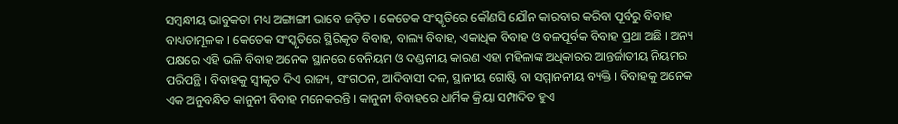ସମ୍ବନ୍ଧୀୟ ଭାବୁକତା ମଧ୍ୟ ଅଙ୍ଗାଙ୍ଗୀ ଭାବେ ଜଡ଼ିତ । କେତେକ ସଂସ୍କୃତିରେ କୌଣସି ଯୌନ କାରବାର କରିବା ପୂର୍ବରୁ ବିବାହ ବାଧ୍ୟତାମୂଳକ । କେତେକ ସଂସ୍କୃତିରେ ସ୍ଥିରିକୃତ ବିବାହ, ବାଲ୍ୟ ବିବାହ, ଏକାଧିକ ବିବାହ ଓ ବଳପୂର୍ବକ ବିବାହ ପ୍ରଥା ଅଛି । ଅନ୍ୟ ପକ୍ଷରେ ଏହି ଭଳି ବିବାହ ଅନେକ ସ୍ଥାନରେ ବେନିୟମ ଓ ଦଣ୍ଡନୀୟ କାରଣ ଏହା ମହିଳାଙ୍କ ଅଧିକାରର ଆନ୍ତର୍ଜାତୀୟ ନିୟମର ପରିପନ୍ଥି । ବିବାହକୁ ସ୍ୱୀକୃତ ଦିଏ ରାଜ୍ୟ, ସଂଗଠନ, ଆଦିବାସୀ ଦଳ, ସ୍ଥାନୀୟ ଗୋଷ୍ଟି ବା ସମ୍ମାନନୀୟ ବ୍ୟକ୍ତି । ବିବାହକୁ ଅନେକ ଏକ ଅନୁବନ୍ଧିତ କାନୁନୀ ବିବାହ ମନେକରନ୍ତି । କାନୁନୀ ବିବାହରେ ଧାର୍ମିକ କ୍ରିୟା ସମ୍ପାଦିତ ହୁଏ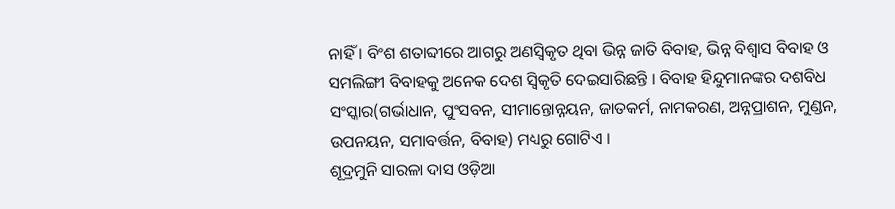ନାହିଁ । ବିଂଶ ଶତାବ୍ଦୀରେ ଆଗରୁ ଅଣସ୍ୱିକୃତ ଥିବା ଭିନ୍ନ ଜାତି ବିବାହ, ଭିନ୍ନ ବିଶ୍ୱାସ ବିବାହ ଓ ସମଲିଙ୍ଗୀ ବିବାହକୁ ଅନେକ ଦେଶ ସ୍ୱିକୃତି ଦେଇସାରିଛନ୍ତି । ବିବାହ ହିନ୍ଦୁମାନଙ୍କର ଦଶବିଧ ସଂସ୍କାର(ଗର୍ଭାଧାନ, ପୁଂସବନ, ସୀମାନ୍ତୋନ୍ନୟନ, ଜାତକର୍ମ, ନାମକରଣ, ଅନ୍ନପ୍ରାଶନ, ମୁଣ୍ଡନ, ଉପନୟନ, ସମାବର୍ତ୍ତନ, ବିବାହ) ମଧ୍ୟରୁ ଗୋଟିଏ ।
ଶୂଦ୍ରମୁନି ସାରଳା ଦାସ ଓଡ଼ିଆ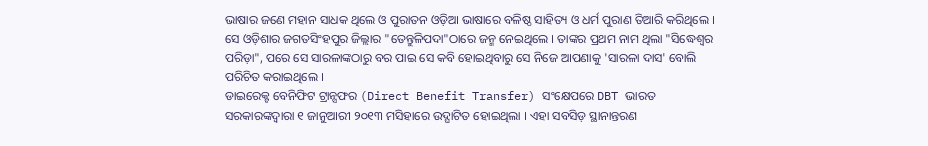ଭାଷାର ଜଣେ ମହାନ ସାଧକ ଥିଲେ ଓ ପୁରାତନ ଓଡ଼ିଆ ଭାଷାରେ ବଳିଷ୍ଠ ସାହିତ୍ୟ ଓ ଧର୍ମ ପୁରାଣ ତିଆରି କରିଥିଲେ । ସେ ଓଡ଼ିଶାର ଜଗତସିଂହପୁର ଜିଲ୍ଲାର "ତେନ୍ତୁଳିପଦା"ଠାରେ ଜନ୍ମ ନେଇଥିଲେ । ତାଙ୍କର ପ୍ରଥମ ନାମ ଥିଲା "ସିଦ୍ଧେଶ୍ଵର ପରିଡ଼ା", ପରେ ସେ ସାରଳାଙ୍କଠାରୁ ବର ପାଇ ସେ କବି ହୋଇଥିବାରୁ ସେ ନିଜେ ଆପଣାକୁ 'ସାରଳା ଦାସ' ବୋଲି ପରିଚିତ କରାଇଥିଲେ ।
ଡାଇରେକ୍ଟ ବେନିଫିଟ ଟ୍ରାନ୍ସଫର (Direct Benefit Transfer) ସଂକ୍ଷେପରେ DBT ଭାରତ ସରକାରଙ୍କଦ୍ଵାରା ୧ ଜାନୁଆରୀ ୨୦୧୩ ମସିହାରେ ଉଦ୍ଘାଟିତ ହୋଇଥିଲା । ଏହା ସବସିଡ଼ ସ୍ଥାନାନ୍ତରଣ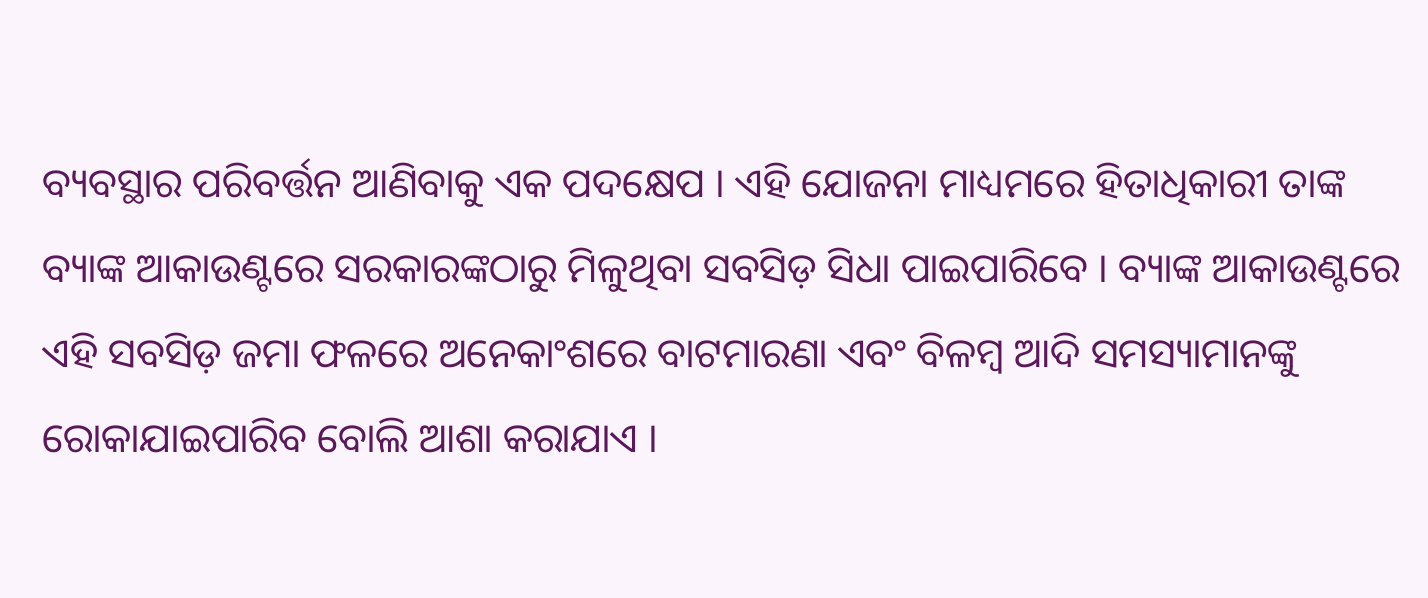ବ୍ୟବସ୍ଥାର ପରିବର୍ତ୍ତନ ଆଣିବାକୁ ଏକ ପଦକ୍ଷେପ । ଏହି ଯୋଜନା ମାଧ୍ୟମରେ ହିତାଧିକାରୀ ତାଙ୍କ ବ୍ୟାଙ୍କ ଆକାଉଣ୍ଟରେ ସରକାରଙ୍କଠାରୁ ମିଳୁଥିବା ସବସିଡ଼ ସିଧା ପାଇପାରିବେ । ବ୍ୟାଙ୍କ ଆକାଉଣ୍ଟରେ ଏହି ସବସିଡ଼ ଜମା ଫଳରେ ଅନେକାଂଶରେ ବାଟମାରଣା ଏବଂ ବିଳମ୍ବ ଆଦି ସମସ୍ୟାମାନଙ୍କୁ ରୋକାଯାଇପାରିବ ବୋଲି ଆଶା କରାଯାଏ ।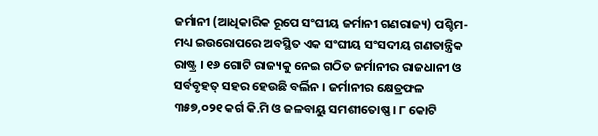ଜର୍ମାନୀ (ଆଧିକାରିକ ରୂପେ ସଂଘୀୟ ଜର୍ମାନୀ ଗଣରାଜ୍ୟ) ପଶ୍ଚିମ-ମଧ୍ୟ ଇଉରୋପରେ ଅବସ୍ଥିତ ଏକ ସଂଘୀୟ ସଂସଦୀୟ ଗଣତାନ୍ତ୍ରିକ ରାଷ୍ଟ୍ର । ୧୬ ଗୋଟି ରାଜ୍ୟକୁ ନେଇ ଗଠିତ ଜର୍ମାନୀର ରାଜଧାନୀ ଓ ସର୍ବବୃହତ୍ ସହର ହେଉଛି ବର୍ଲିନ । ଜର୍ମାନୀର କ୍ଷେତ୍ରଫଳ ୩୫୭,୦୨୧ କର୍ଗ କି.ମି ଓ ଜଳବାୟୁ ସମଶୀତୋଷ୍ଣ । ୮ କୋଟି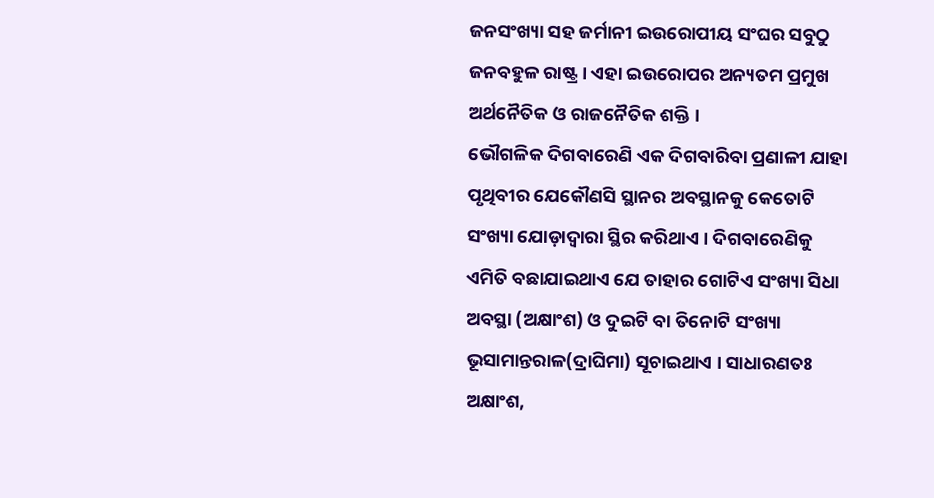ଜନସଂଖ୍ୟା ସହ ଜର୍ମାନୀ ଇଉରୋପୀୟ ସଂଘର ସବୁଠୁ ଜନବହୁଳ ରାଷ୍ଟ୍ର । ଏହା ଇଉରୋପର ଅନ୍ୟତମ ପ୍ରମୁଖ ଅର୍ଥନୈତିକ ଓ ରାଜନୈତିକ ଶକ୍ତି ।
ଭୌଗଳିକ ଦିଗବାରେଣି ଏକ ଦିଗବାରିବା ପ୍ରଣାଳୀ ଯାହା ପୃଥିବୀର ଯେକୌଣସି ସ୍ଥାନର ଅବସ୍ଥାନକୁ କେତୋଟି ସଂଖ୍ୟା ଯୋଡ଼ାଦ୍ଵାରା ସ୍ଥିର କରିଥାଏ । ଦିଗବାରେଣିକୁ ଏମିତି ବଛାଯାଇଥାଏ ଯେ ତାହାର ଗୋଟିଏ ସଂଖ୍ୟା ସିଧା ଅବସ୍ଥା (ଅକ୍ଷାଂଶ) ଓ ଦୁଇଟି ବା ତିନୋଟି ସଂଖ୍ୟା ଭୂସାମାନ୍ତରାଳ(ଦ୍ରାଘିମା) ସୂଚାଇଥାଏ । ସାଧାରଣତଃ ଅକ୍ଷାଂଶ,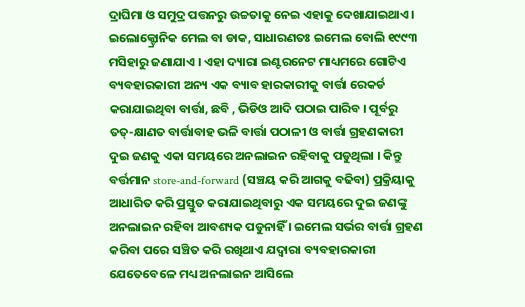ଦ୍ରାଘିମା ଓ ସମୁଦ୍ର ପତ୍ତନରୁ ଉଚ୍ଚତାକୁ ନେଇ ଏହାକୁ ଦେଖାଯାଇଥାଏ ।
ଇଲୋକ୍ଟ୍ରୋନିକ ମେଲ ବା ଡାକ, ସାଧାରଣତଃ ଇମେଲ ବୋଲି ୧୯୯୩ ମସିହାରୁ ଜଣାଯାଏ । ଏହା ଦ୍ୟାରା ଇଣ୍ଟରନେଟ ମାଧ୍ୟମରେ ଗୋଟିଏ ବ୍ୟବହାରକାରୀ ଅନ୍ୟ ଏକ ବ୍ୟାବ ହାରକାରୀକୁ ବାର୍ତ୍ତା ରେକର୍ଡ କରାଯାଇଥିବା ବାର୍ତ୍ତା, ଛବି , ଭିଡିଓ ଆଦି ପଠାଇ ପାରିବ । ପୂର୍ବରୁ ତତ୍-କ୍ଷାଣତ ବାର୍ତ୍ତାବାହ ଭଳି ବାର୍ତ୍ତା ପଠାଳୀ ଓ ବାର୍ତ୍ତା ଗ୍ରହଣକାରୀ ଦୁଇ ଜଣକୁ ଏକା ସମୟରେ ଅନଲାଇନ ରହିବାକୁ ପଡୁଥିଲା । କିନ୍ତୁ ବର୍ତ୍ତମାନ store-and-forward (ସଞ୍ଚୟ କରି ଆଗକୁ ବଢିବା) ପ୍ରକ୍ରିୟାକୁ ଆଧାରିତ କରି ପ୍ରସ୍ତୁତ କରାଯାଇଥିବାରୁ ଏକ ସମୟରେ ଦୁଇ ଜଣଙ୍କୁ ଅନଲାଇନ ରହିବା ଆବଶ୍ୟକ ପଡୁନାହିଁ । ଇମେଲ ସର୍ଭର ବାର୍ତ୍ତା ଗ୍ରହଣ କରିବା ପରେ ସଞ୍ଚିତ କରି ରଖିଥାଏ ଯଦ୍ୱାରା ବ୍ୟବହାରକାରୀ ଯେତେବେଳେ ମଧ୍ୟ ଅନଲାଇନ ଆସିଲେ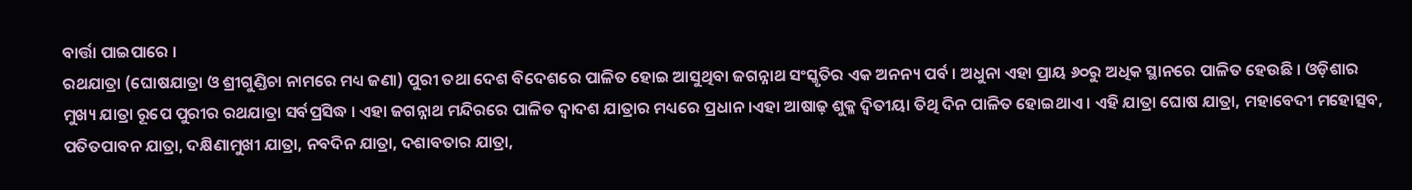ବାର୍ତ୍ତା ପାଇପାରେ ।
ରଥଯାତ୍ରା (ଘୋଷଯାତ୍ରା ଓ ଶ୍ରୀଗୁଣ୍ଡିଚା ନାମରେ ମଧ୍ୟ ଜଣା) ପୁରୀ ତଥା ଦେଶ ବିଦେଶରେ ପାଳିତ ହୋଇ ଆସୁଥିବା ଜଗନ୍ନାଥ ସଂସ୍କୃତିର ଏକ ଅନନ୍ୟ ପର୍ବ । ଅଧୁନା ଏହା ପ୍ରାୟ ୬୦ରୁ ଅଧିକ ସ୍ଥାନରେ ପାଳିତ ହେଉଛି । ଓଡ଼ିଶାର ମୁଖ୍ୟ ଯାତ୍ରା ରୂପେ ପୁରୀର ରଥଯାତ୍ରା ସର୍ବପ୍ରସିଦ୍ଧ । ଏହା ଜଗନ୍ନାଥ ମନ୍ଦିରରେ ପାଳିତ ଦ୍ଵାଦଶ ଯାତ୍ରାର ମଧ୍ୟରେ ପ୍ରଧାନ ।ଏହା ଆଷାଢ଼ ଶୁକ୍ଳ ଦ୍ଵିତୀୟା ତିଥି ଦିନ ପାଳିତ ହୋଇଥାଏ । ଏହି ଯାତ୍ରା ଘୋଷ ଯାତ୍ରା, ମହାବେଦୀ ମହୋତ୍ସବ, ପତିତପାବନ ଯାତ୍ରା, ଦକ୍ଷିଣାମୁଖୀ ଯାତ୍ରା, ନବଦିନ ଯାତ୍ରା, ଦଶାବତାର ଯାତ୍ରା,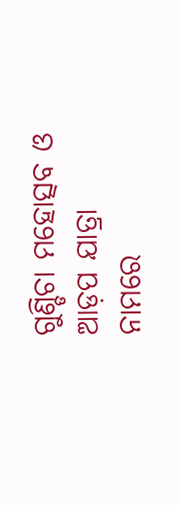ଗୁଣ୍ଡିଚା ମହୋତ୍ସବ ଓ ଆଡ଼ପ ଯାତ୍ରା ନାମରେ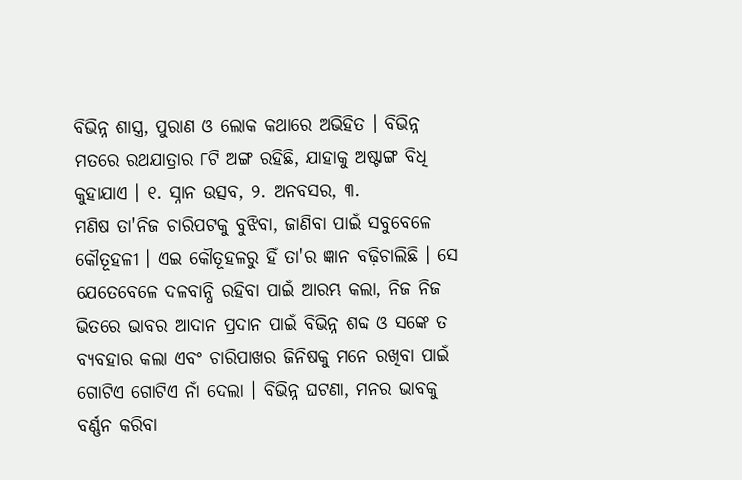ବିଭିନ୍ନ ଶାସ୍ତ୍ର, ପୁରାଣ ଓ ଲୋକ କଥାରେ ଅଭିହିତ । ବିଭିନ୍ନ ମତରେ ରଥଯାତ୍ରାର ୮ଟି ଅଙ୍ଗ ରହିଛି, ଯାହାକୁ ଅଷ୍ଟାଙ୍ଗ ବିଧି କୁହାଯାଏ । ୧. ସ୍ନାନ ଉତ୍ସବ, ୨. ଅନବସର, ୩.
ମଣିଷ ତା'ନିଜ ଚାରିପଟକୁ ବୁଝିବା, ଜାଣିବା ପାଇଁ ସବୁବେଳେ କୌତୂହଳୀ । ଏଇ କୌତୂହଳରୁ ହିଁ ତା'ର ଜ୍ଞାନ ବଢ଼ିଚାଲିଛି । ସେ ଯେତେବେଳେ ଦଳବାନ୍ଧି ରହିବା ପାଇଁ ଆରମ୍ଭ କଲା, ନିଜ ନିଜ ଭିତରେ ଭାବର ଆଦାନ ପ୍ରଦାନ ପାଇଁ ବିଭିନ୍ନ ଶବ୍ଦ ଓ ସଙ୍କେ ତ ବ୍ୟବହାର କଲା ଏବଂ ଚାରିପାଖର ଜିନିଷକୁ ମନେ ରଖିବା ପାଇଁ ଗୋଟିଏ ଗୋଟିଏ ନାଁ ଦେଲା । ବିଭିନ୍ନ ଘଟଣା, ମନର ଭାବକୁ ବର୍ଣ୍ଣନ କରିବା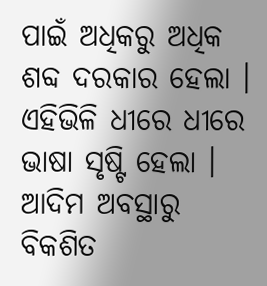ପାଇଁ ଅଧିକରୁ ଅଧିକ ଶବ୍ଦ ଦରକାର ହେଲା । ଏହିଭିଳି ଧୀରେ ଧୀରେ ଭାଷା ସୃଷ୍ଟି ହେଲା । ଆଦିମ ଅବସ୍ଥାରୁ ବିକଶିତ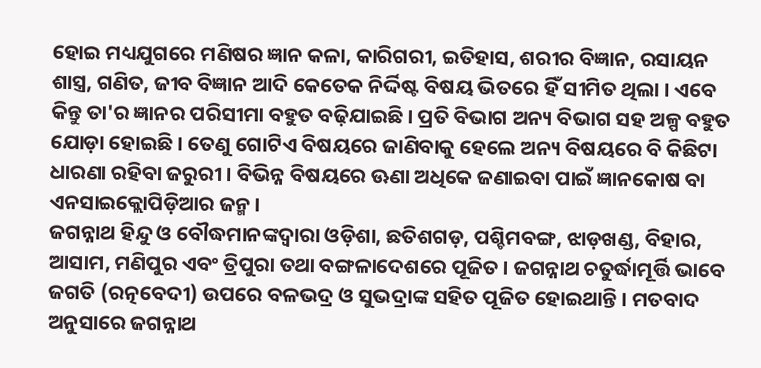ହୋଇ ମଧ୍ୟଯୁଗରେ ମଣିଷର ଜ୍ଞାନ କଳା, କାରିଗରୀ, ଇତିହାସ, ଶରୀର ବିଜ୍ଞାନ, ରସାୟନ ଶାସ୍ତ୍ର, ଗଣିତ, ଜୀବ ବିଜ୍ଞାନ ଆଦି କେତେକ ନିର୍ଦ୍ଦିଷ୍ଟ ବିଷୟ ଭିତରେ ହିଁ ସୀମିତ ଥିଲା । ଏବେ କିନ୍ତୁ ତା'ର ଜ୍ଞାନର ପରିସୀମା ବହୁତ ବଢ଼ିଯାଇଛି । ପ୍ରତି ବିଭାଗ ଅନ୍ୟ ବିଭାଗ ସହ ଅଳ୍ପ ବହୁତ ଯୋଡ଼ା ହୋଇଛି । ତେଣୁ ଗୋଟିଏ ବିଷୟରେ ଜାଣିବାକୁ ହେଲେ ଅନ୍ୟ ବିଷୟରେ ବି କିଛିଟା ଧାରଣା ରହିବା ଜରୁରୀ । ବିଭିନ୍ନ ବିଷୟରେ ଊଣା ଅଧିକେ ଜଣାଇବା ପାଇଁ ଜ୍ଞାନକୋଷ ବା ଏନସାଇକ୍ଲୋପିଡ଼ିଆର ଜନ୍ମ ।
ଜଗନ୍ନାଥ ହିନ୍ଦୁ ଓ ବୌଦ୍ଧମାନଙ୍କଦ୍ୱାରା ଓଡ଼ିଶା, ଛତିଶଗଡ଼, ପଶ୍ଚିମବଙ୍ଗ, ଝାଡ଼ଖଣ୍ଡ, ବିହାର, ଆସାମ, ମଣିପୁର ଏବଂ ତ୍ରିପୁରା ତଥା ବଙ୍ଗଳାଦେଶରେ ପୂଜିତ । ଜଗନ୍ନାଥ ଚତୁର୍ଦ୍ଧାମୂର୍ତ୍ତି ଭାବେ ଜଗତି (ରତ୍ନବେଦୀ) ଉପରେ ବଳଭଦ୍ର ଓ ସୁଭଦ୍ରାଙ୍କ ସହିତ ପୂଜିତ ହୋଇଥାନ୍ତି । ମତବାଦ ଅନୁସାରେ ଜଗନ୍ନାଥ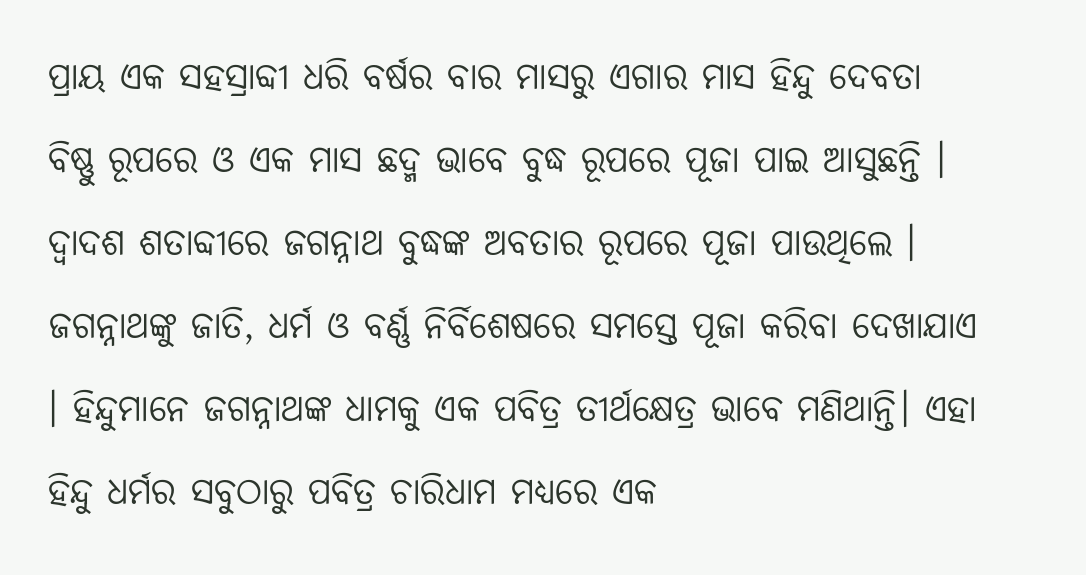ପ୍ରାୟ ଏକ ସହସ୍ରାବ୍ଦୀ ଧରି ବର୍ଷର ବାର ମାସରୁ ଏଗାର ମାସ ହିନ୍ଦୁ ଦେବତା ବିଷ୍ଣୁ ରୂପରେ ଓ ଏକ ମାସ ଛଦ୍ମ ଭାବେ ବୁଦ୍ଧ ରୂପରେ ପୂଜା ପାଇ ଆସୁଛନ୍ତି । ଦ୍ଵାଦଶ ଶତାବ୍ଦୀରେ ଜଗନ୍ନାଥ ବୁଦ୍ଧଙ୍କ ଅବତାର ରୂପରେ ପୂଜା ପାଉଥିଲେ । ଜଗନ୍ନାଥଙ୍କୁ ଜାତି, ଧର୍ମ ଓ ବର୍ଣ୍ଣ ନିର୍ବିଶେଷରେ ସମସ୍ତେ ପୂଜା କରିବା ଦେଖାଯାଏ । ହିନ୍ଦୁମାନେ ଜଗନ୍ନାଥଙ୍କ ଧାମକୁ ଏକ ପବିତ୍ର ତୀର୍ଥକ୍ଷେତ୍ର ଭାବେ ମଣିଥାନ୍ତି। ଏହା ହିନ୍ଦୁ ଧର୍ମର ସବୁଠାରୁ ପବିତ୍ର ଚାରିଧାମ ମଧ୍ୟରେ ଏକ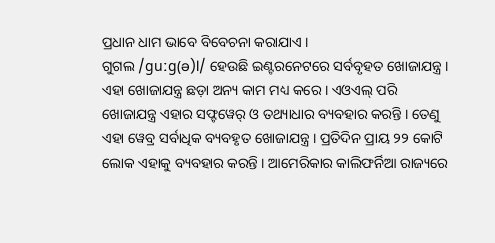ପ୍ରଧାନ ଧାମ ଭାବେ ବିବେଚନା କରାଯାଏ ।
ଗୁଗଲ /ɡuːɡ(ə)l/ ହେଉଛି ଇଣ୍ଟରନେଟରେ ସର୍ବବୃହତ ଖୋଜାଯନ୍ତ୍ର । ଏହା ଖୋଜାଯନ୍ତ୍ର ଛଡ଼ା ଅନ୍ୟ କାମ ମଧ୍ୟ କରେ । ଏଓଏଲ୍ ପରି ଖୋଜାଯନ୍ତ୍ର ଏହାର ସଫ୍ଟୱେର୍ ଓ ତଥ୍ୟାଧାର ବ୍ୟବହାର କରନ୍ତି । ତେଣୁ ଏହା ୱେବ୍ର ସର୍ବାଧିକ ବ୍ୟବହୃତ ଖୋଜାଯନ୍ତ୍ର । ପ୍ରତିଦିନ ପ୍ରାୟ ୨୨ କୋଟି ଲୋକ ଏହାକୁ ବ୍ୟବହାର କରନ୍ତି । ଆମେରିକାର କାଲିଫର୍ନିଆ ରାଜ୍ୟରେ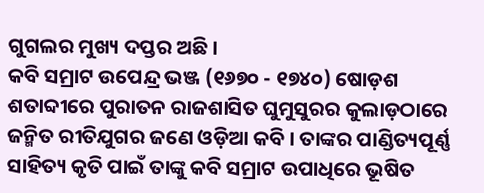ଗୁଗଲର ମୁଖ୍ୟ ଦପ୍ତର ଅଛି ।
କବି ସମ୍ରାଟ ଉପେନ୍ଦ୍ର ଭଞ୍ଜ (୧୬୭୦ - ୧୭୪୦) ଷୋଡ଼ଶ ଶତାବ୍ଦୀରେ ପୁରାତନ ରାଜଶାସିତ ଘୁମୁସୁରର କୁଲାଡ଼ଠାରେ ଜନ୍ମିତ ରୀତିଯୁଗର ଜଣେ ଓଡ଼ିଆ କବି । ତାଙ୍କର ପାଣ୍ଡିତ୍ୟପୂର୍ଣ୍ଣ ସାହିତ୍ୟ କୃତି ପାଇଁ ତାଙ୍କୁ କବି ସମ୍ରାଟ ଉପାଧିରେ ଭୂଷିତ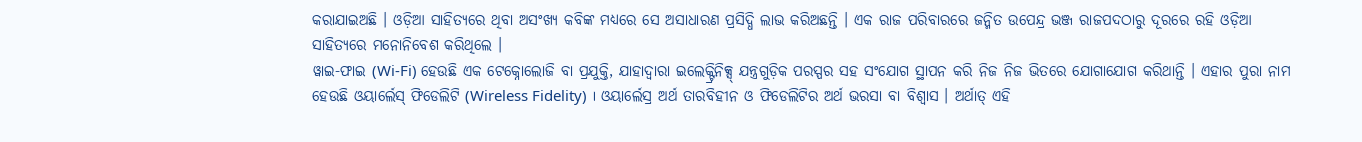କରାଯାଇଅଛି । ଓଡ଼ିଆ ସାହିତ୍ୟରେ ଥିବା ଅସଂଖ୍ୟ କବିଙ୍କ ମଧ୍ୟରେ ସେ ଅସାଧାରଣ ପ୍ରସିଦ୍ଧି ଲାଭ କରିଅଛନ୍ତି । ଏକ ରାଜ ପରିବାରରେ ଜନ୍ମିତ ଉପେନ୍ଦ୍ର ଭଞ୍ଜ ରାଜପଦଠାରୁ ଦୂରରେ ରହି ଓଡ଼ିଆ ସାହିତ୍ୟରେ ମନୋନିବେଶ କରିଥିଲେ ।
ୱାଇ-ଫାଇ (Wi-Fi) ହେଉଛି ଏକ ଟେକ୍ନୋଲୋଜି ବା ପ୍ରଯୁକ୍ତି, ଯାହାଦ୍ୱାରା ଇଲେକ୍ଟ୍ରିନିକ୍ସ୍ ଯନ୍ତ୍ରଗୁଡ଼ିକ ପରସ୍ପର ସହ ସଂଯୋଗ ସ୍ଥାପନ କରି ନିଜ ନିଜ ଭିତରେ ଯୋଗାଯୋଗ କରିଥାନ୍ତି । ଏହାର ପୁରା ନାମ ହେଉଛି ଓୟାର୍ଲେସ୍ ଫିଡେଲିଟି (Wireless Fidelity) । ଓୟାର୍ଲେସ୍ର ଅର୍ଥ ତାରବିହୀନ ଓ ଫିଡେଲିଟିର ଅର୍ଥ ଭରସା ବା ବିଶ୍ୱାସ । ଅର୍ଥାତ୍ ଏହି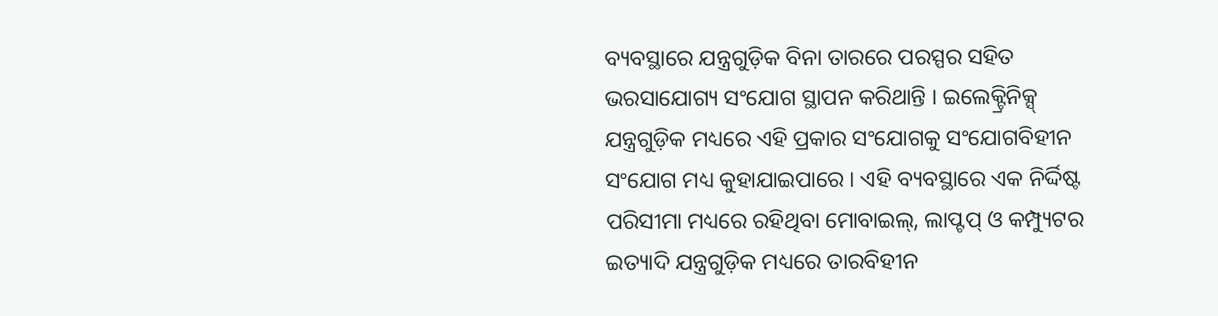ବ୍ୟବସ୍ଥାରେ ଯନ୍ତ୍ରଗୁଡ଼ିକ ବିନା ତାରରେ ପରସ୍ପର ସହିତ ଭରସାଯୋଗ୍ୟ ସଂଯୋଗ ସ୍ଥାପନ କରିଥାନ୍ତି । ଇଲେକ୍ଟ୍ରିନିକ୍ସ୍ ଯନ୍ତ୍ରଗୁଡ଼ିକ ମଧ୍ୟରେ ଏହି ପ୍ରକାର ସଂଯୋଗକୁ ସଂଯୋଗବିହୀନ ସଂଯୋଗ ମଧ୍ୟ କୁହାଯାଇପାରେ । ଏହି ବ୍ୟବସ୍ଥାରେ ଏକ ନିର୍ଦ୍ଦିଷ୍ଟ ପରିସୀମା ମଧ୍ୟରେ ରହିଥିବା ମୋବାଇଲ୍, ଲାପ୍ଟପ୍ ଓ କମ୍ପ୍ୟୁଟର ଇତ୍ୟାଦି ଯନ୍ତ୍ରଗୁଡ଼ିକ ମଧ୍ୟରେ ତାରବିହୀନ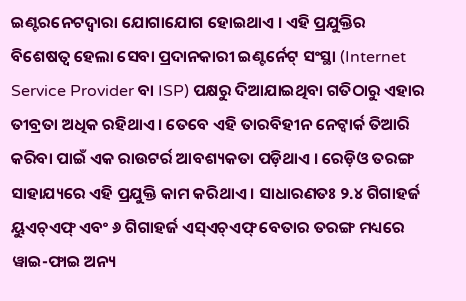ଇଣ୍ଟରନେଟଦ୍ୱାରା ଯୋଗାଯୋଗ ହୋଇଥାଏ । ଏହି ପ୍ରଯୁକ୍ତିର ବିଶେଷତ୍ୱ ହେଲା ସେବା ପ୍ରଦାନକାରୀ ଇଣ୍ଟର୍ନେଟ୍ ସଂସ୍ଥା (Internet Service Provider ବା ISP) ପକ୍ଷରୁ ଦିଆଯାଇଥିବା ଗତିଠାରୁ ଏହାର ତୀବ୍ରତା ଅଧିକ ରହିଥାଏ । ତେବେ ଏହି ତାରବିହୀନ ନେଟ୍ୱାର୍କ ତିଆରି କରିବା ପାଇଁ ଏକ ରାଉଟର୍ର ଆବଶ୍ୟକତା ପଡ଼ିଥାଏ । ରେଡ଼ିଓ ତରଙ୍ଗ ସାହାଯ୍ୟରେ ଏହି ପ୍ରଯୁକ୍ତି କାମ କରିଥାଏ । ସାଧାରଣତଃ ୨.୪ ଗିଗାହର୍ଜ ୟୁଏଚ୍ଏଫ୍ ଏବଂ ୬ ଗିଗାହର୍ଜ ଏସ୍ଏଚ୍ଏଫ୍ ବେତାର ତରଙ୍ଗ ମଧ୍ୟରେ ୱାଇ-ଫାଇ ଅନ୍ୟ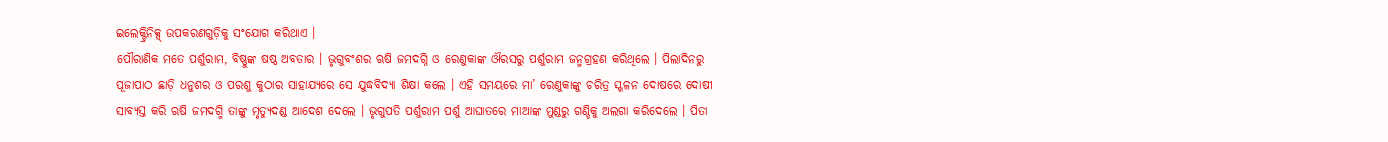ଇଲେକ୍ଟ୍ରିନିକ୍ସ୍ ଉପକରଣଗୁଡ଼ିକୁ ସଂଯୋଗ କରିଥାଏ ।
ପୌରାଣିକ ମତେ ପର୍ଶୁରାମ, ବିଷ୍ଣୁଙ୍କ ଷଷ୍ଠ ଅବତାର । ଭୃଗୁବଂଶର ଋଷି ଜମଦଗ୍ନି ଓ ରେଣୁକାଙ୍କ ଔରସରୁ ପର୍ଶୁରାମ ଜନ୍ମଗ୍ରହଣ କରିଥିଲେ । ପିଲାଦିନରୁ ପୂଜାପାଠ ଛାଡ଼ି ଧନୁଶର ଓ ପରଶୁ କୁଠାର ସାହାଯ୍ୟରେ ସେ ଯୁଦ୍ଧବିଦ୍ୟା ଶିକ୍ଷା କଲେ । ଏହି ସମୟରେ ମା’ ରେଣୁକାଙ୍କୁ ଚରିତ୍ର ସ୍ଖଳନ ଦୋଷରେ ଦୋଷୀ ସାବ୍ୟସ୍ତ କରି ଋଷି ଜମଦଗ୍ମି ତାଙ୍କୁ ମୃତ୍ୟୁଦଣ୍ଡ ଆଦେଶ ଦେଲେ । ଭୃଗୁପତି ପର୍ଶୁରାମ ପର୍ଶୁ ଆଘାତରେ ମାଆଙ୍କ ମୁଣ୍ଡରୁ ଗଣ୍ଡିକୁ ଅଲଗା କରିଦେଲେ । ପିତା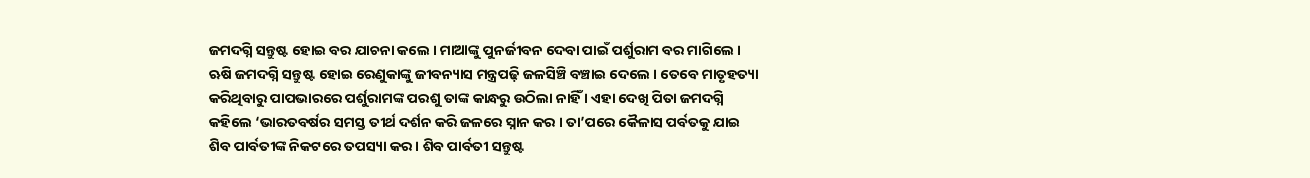ଜମଦଗ୍ନି ସନ୍ତୁଷ୍ଟ ହୋଇ ବର ଯାଚନା କଲେ । ମାଆଙ୍କୁ ପୁନର୍ଜୀବନ ଦେବା ପାଇଁ ପର୍ଶୁରାମ ବର ମାଗିଲେ । ଋଷି ଜମଦଗ୍ନି ସନ୍ତୁଷ୍ଟ ହୋଇ ରେଣୁକାଙ୍କୁ ଜୀବନ୍ୟାସ ମନ୍ତ୍ରପଢ଼ି ଜଳସିଞ୍ଚି ବଞ୍ଚାଇ ଦେଲେ । ତେବେ ମାତୃହତ୍ୟା କରିଥିବାରୁ ପାପଭାରରେ ପର୍ଶୁରାମଙ୍କ ପରଶୁ ତାଙ୍କ କାନ୍ଧରୁ ଉଠିଲା ନାହିଁ । ଏହା ଦେଖି ପିତା ଜମଦଗ୍ନି କହିଲେ ‘ଭାରତବର୍ଷର ସମସ୍ତ ତୀର୍ଥ ଦର୍ଶନ କରି ଜଳରେ ସ୍ନାନ କର । ତା’ପରେ କୈଳାସ ପର୍ବତକୁ ଯାଇ ଶିବ ପାର୍ବତୀଙ୍କ ନିକଟରେ ତପସ୍ୟା କର । ଶିବ ପାର୍ବତୀ ସନ୍ତୁଷ୍ଟ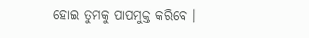ହୋଇ ତୁମକୁ ପାପମୁକ୍ତ କରିବେ ।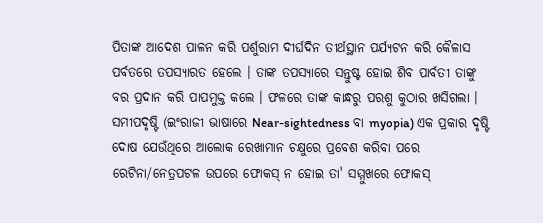ପିତାଙ୍କ ଆଦେଶ ପାଳନ କରି ପର୍ଶୁରାମ ଦୀର୍ଘଦିନ ତୀର୍ଥସ୍ଥାନ ପର୍ଯ୍ୟଟନ କରି କୈଳାସ ପର୍ବତରେ ତପସ୍ୟାରତ ହେଲେ । ତାଙ୍କ ତପସ୍ୟାରେ ସନ୍ତୁଷ୍ଟ ହୋଇ ଶିବ ପାର୍ବତୀ ତାଙ୍କୁ ବର ପ୍ରଦାନ କରି ପାପମୁକ୍ତ କଲେ । ଫଳରେ ତାଙ୍କ କାନ୍ଧରୁ ପରଶୁ କୁଠାର ଖସିଗଲା ।
ସମୀପଦୃଷ୍ଟି (ଇଂରାଜୀ ଭାଷାରେ Near-sightedness ବା myopia) ଏକ ପ୍ରକାର ଦୃଷ୍ଟି ଦୋଷ ଯେଉଁଥିରେ ଆଲୋକ ରେଖାମାନ ଚକ୍ଷୁରେ ପ୍ରବେଶ କରିବା ପରେ ରେଟିନା/ନେତ୍ରପଟଳ ଉପରେ ଫୋକସ୍ ନ ହୋଇ ତା' ସମ୍ମୁଖରେ ଫୋକସ୍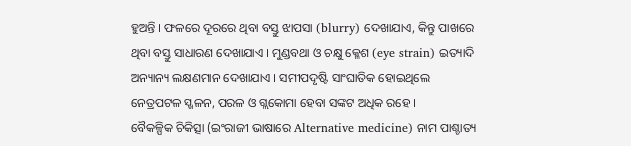ହୁଅନ୍ତି । ଫଳରେ ଦୂରରେ ଥିବା ବସ୍ତୁ ଝାପସା (blurry) ଦେଖାଯାଏ, କିନ୍ତୁ ପାଖରେ ଥିବା ବସ୍ତୁ ସାଧାରଣ ଦେଖାଯାଏ । ମୁଣ୍ଡବଥା ଓ ଚକ୍ଷୁ କ୍ଳେଶ (eye strain) ଇତ୍ୟାଦି ଅନ୍ୟାନ୍ୟ ଲକ୍ଷଣମାନ ଦେଖାଯାଏ । ସମୀପଦୃଷ୍ଟି ସାଂଘାତିକ ହୋଇଥିଲେ ନେତ୍ରପଟଳ ସ୍ଖଳନ, ପରଳ ଓ ଗ୍ଲକୋମା ହେବା ସଙ୍କଟ ଅଧିକ ରହେ ।
ବୈକଳ୍ପିକ ଚିକିତ୍ସା (ଇଂରାଜୀ ଭାଷାରେ Alternative medicine) ନାମ ପାଶ୍ଚାତ୍ୟ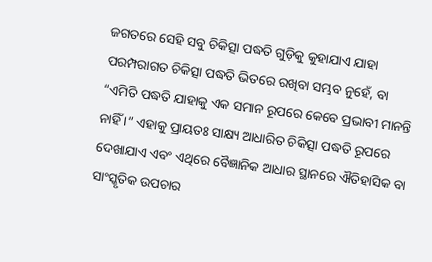ଜଗତରେ ସେହି ସବୁ ଚିକିତ୍ସା ପଦ୍ଧତି ଗୁଡ଼ିକୁ କୁହାଯାଏ ଯାହା ପରମ୍ପରାଗତ ଚିକିତ୍ସା ପଦ୍ଧତି ଭିତରେ ରଖିବା ସମ୍ଭବ ନୁହେଁ, ବା “ଏମିତି ପଦ୍ଧତି ଯାହାକୁ ଏକ ସମାନ ରୂପରେ କେବେ ପ୍ରଭାବୀ ମାନନ୍ତି ନାହିଁ ।” ଏହାକୁ ପ୍ରାୟତଃ ସାକ୍ଷ୍ୟ ଆଧାରିତ ଚିକିତ୍ସା ପଦ୍ଧତି ରୂପରେ ଦେଖାଯାଏ ଏବଂ ଏଥିରେ ବୈଜ୍ଞାନିକ ଆଧାର ସ୍ଥାନରେ ଐତିହାସିକ ବା ସାଂସ୍କୃତିକ ଉପଚାର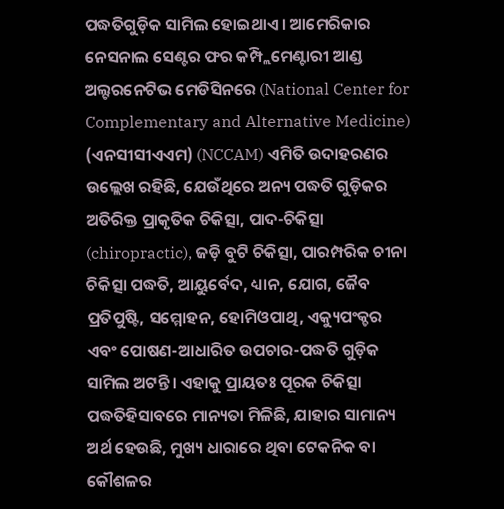ପଦ୍ଧତିଗୁଡ଼ିକ ସାମିଲ ହୋଇଥାଏ । ଆମେରିକାର ନେସନାଲ ସେଣ୍ଟର ଫର କମ୍ପ୍ଲିମେଣ୍ଟାରୀ ଆଣ୍ଡ ଅଲ୍ଟରନେଟିଭ ମେଡିସିନରେ (National Center for Complementary and Alternative Medicine) (ଏନସୀସୀଏଏମ) (NCCAM) ଏମିତି ଉଦାହରଣର ଉଲ୍ଲେଖ ରହିଛି, ଯେଉଁଥିରେ ଅନ୍ୟ ପଦ୍ଧତି ଗୁଡ଼ିକର ଅତିରିକ୍ତ ପ୍ରାକୃତିକ ଚିକିତ୍ସା, ପାଦ-ଚିକିତ୍ସା (chiropractic), ଜଡ଼ି ବୁଟି ଚିକିତ୍ସା, ପାରମ୍ପରିକ ଚୀନା ଚିକିତ୍ସା ପଦ୍ଧତି, ଆୟୁର୍ବେଦ, ଧ୍ୟାନ, ଯୋଗ, ଜୈବ ପ୍ରତିପୁଷ୍ଟି, ସମ୍ମୋହନ, ହୋମିଓପାଥି, ଏକ୍ୟୁପଂକ୍ଚର ଏବଂ ପୋଷଣ-ଆଧାରିତ ଉପଚାର-ପଦ୍ଧତି ଗୁଡ଼ିକ ସାମିଲ ଅଟନ୍ତି । ଏହାକୁ ପ୍ରାୟତଃ ପୂରକ ଚିକିତ୍ସା ପଦ୍ଧତିହିସାବରେ ମାନ୍ୟତା ମିଳିଛି, ଯାହାର ସାମାନ୍ୟ ଅର୍ଥ ହେଉଛି, ମୁଖ୍ୟ ଧାରାରେ ଥିବା ଟେକନିକ ବା କୌଶଳର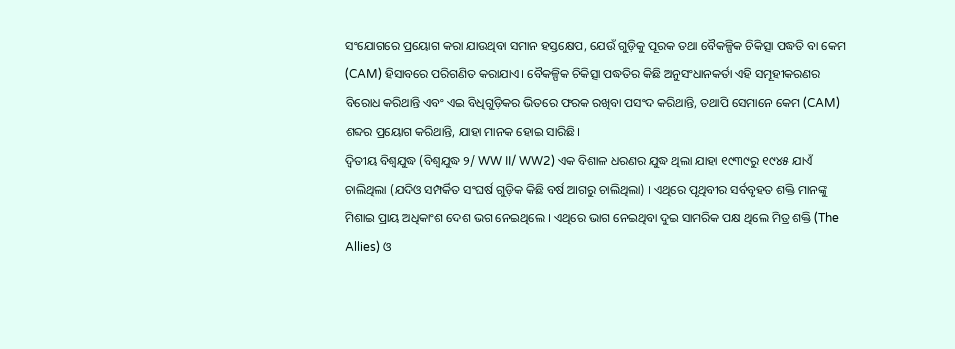ସଂଯୋଗରେ ପ୍ରୟୋଗ କରା ଯାଉଥିବା ସମାନ ହସ୍ତକ୍ଷେପ, ଯେଉଁ ଗୁଡ଼ିକୁ ପୂରକ ତଥା ବୈକଳ୍ପିକ ଚିକିତ୍ସା ପଦ୍ଧତି ବା କେମ (CAM) ହିସାବରେ ପରିଗଣିତ କରାଯାଏ। ବୈକଳ୍ପିକ ଚିକିତ୍ସା ପଦ୍ଧତିର କିଛି ଅନୁସଂଧାନକର୍ତା ଏହି ସମୂହୀକରଣର ବିରୋଧ କରିଥାନ୍ତି ଏବଂ ଏଇ ବିଧିଗୁଡ଼ିକର ଭିତରେ ଫରକ ରଖିବା ପସଂଦ କରିଥାନ୍ତି, ତଥାପି ସେମାନେ କେମ (CAM) ଶବ୍ଦର ପ୍ରୟୋଗ କରିଥାନ୍ତି, ଯାହା ମାନକ ହୋଇ ସାରିଛି।
ଦ୍ୱିତୀୟ ବିଶ୍ୱଯୁଦ୍ଧ (ବିଶ୍ୱଯୁଦ୍ଧ ୨/ WW II/ WW2) ଏକ ବିଶାଳ ଧରଣର ଯୁଦ୍ଧ ଥିଲା ଯାହା ୧୯୩୯ରୁ ୧୯୪୫ ଯାଏଁ ଚାଲିଥିଲା (ଯଦିଓ ସମ୍ପର୍କିତ ସଂଘର୍ଷ ଗୁଡ଼ିକ କିଛି ବର୍ଷ ଆଗରୁ ଚାଲିଥିଲା) । ଏଥିରେ ପୃଥିବୀର ସର୍ବବୃହତ ଶକ୍ତି ମାନଙ୍କୁ ମିଶାଇ ପ୍ରାୟ ଅଧିକାଂଶ ଦେଶ ଭଗ ନେଇଥିଲେ । ଏଥିରେ ଭାଗ ନେଇଥିବା ଦୁଇ ସାମରିକ ପକ୍ଷ ଥିଲେ ମିତ୍ର ଶକ୍ତି (The Allies) ଓ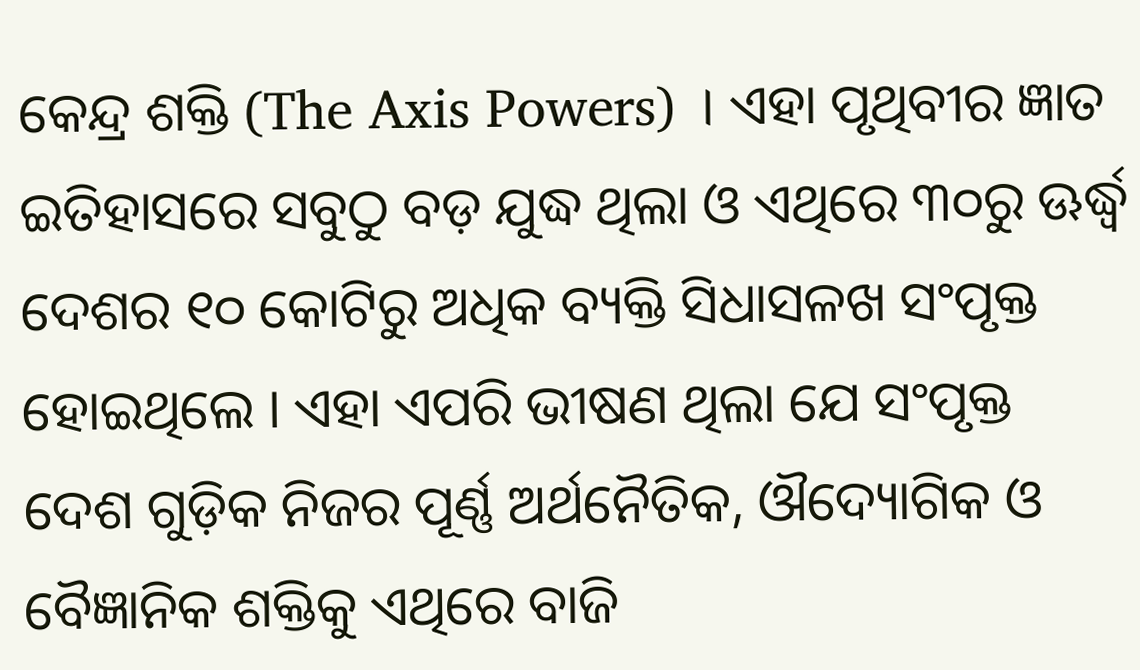କେନ୍ଦ୍ର ଶକ୍ତି (The Axis Powers) । ଏହା ପୃଥିବୀର ଜ୍ଞାତ ଇତିହାସରେ ସବୁଠୁ ବଡ଼ ଯୁଦ୍ଧ ଥିଲା ଓ ଏଥିରେ ୩୦ରୁ ଊର୍ଦ୍ଧ୍ୱ ଦେଶର ୧୦ କୋଟିରୁ ଅଧିକ ବ୍ୟକ୍ତି ସିଧାସଳଖ ସଂପୃକ୍ତ ହୋଇଥିଲେ । ଏହା ଏପରି ଭୀଷଣ ଥିଲା ଯେ ସଂପୃକ୍ତ ଦେଶ ଗୁଡ଼ିକ ନିଜର ପୂର୍ଣ୍ଣ ଅର୍ଥନୈତିକ, ଔଦ୍ୟୋଗିକ ଓ ବୈଜ୍ଞାନିକ ଶକ୍ତିକୁ ଏଥିରେ ବାଜି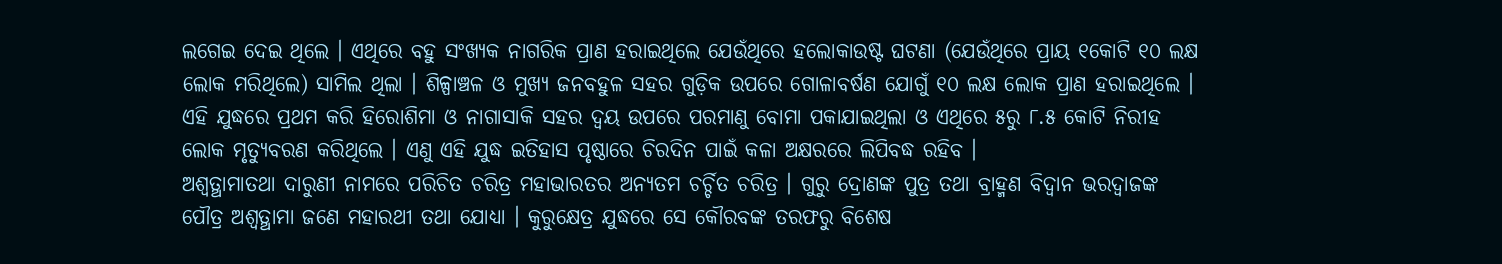ଲଗେଇ ଦେଇ ଥିଲେ । ଏଥିରେ ବହୁ ସଂଖ୍ୟକ ନାଗରିକ ପ୍ରାଣ ହରାଇଥିଲେ ଯେଉଁଥିରେ ହଲୋକାଉଷ୍ଟ ଘଟଣା (ଯେଉଁଥିରେ ପ୍ରାୟ ୧କୋଟି ୧୦ ଲକ୍ଷ ଲୋକ ମରିଥିଲେ) ସାମିଲ ଥିଲା । ଶିଳ୍ପାଞ୍ଚଳ ଓ ମୁଖ୍ୟ ଜନବହୁଳ ସହର ଗୁଡ଼ିକ ଉପରେ ଗୋଳାବର୍ଷଣ ଯୋଗୁଁ ୧୦ ଲକ୍ଷ ଲୋକ ପ୍ରାଣ ହରାଇଥିଲେ । ଏହି ଯୁଦ୍ଧରେ ପ୍ରଥମ କରି ହିରୋଶିମା ଓ ନାଗାସାକି ସହର ଦ୍ୱୟ ଉପରେ ପରମାଣୁ ବୋମା ପକାଯାଇଥିଲା ଓ ଏଥିରେ ୫ରୁ ୮.୫ କୋଟି ନିରୀହ ଲୋକ ମୃତ୍ୟୁବରଣ କରିଥିଲେ । ଏଣୁ ଏହି ଯୁଦ୍ଧ ଇତିହାସ ପୃଷ୍ଠାରେ ଚିରଦିନ ପାଇଁ କଳା ଅକ୍ଷରରେ ଲିପିବଦ୍ଧ ରହିବ ।
ଅଶ୍ଵତ୍ଥାମାତଥା ଦାରୁଣୀ ନାମରେ ପରିଚିତ ଚରିତ୍ର ମହାଭାରତର ଅନ୍ୟତମ ଚର୍ଚ୍ଚିତ ଚରିତ୍ର । ଗୁରୁ ଦ୍ରୋଣଙ୍କ ପୁତ୍ର ତଥା ବ୍ରାହ୍ମଣ ବିଦ୍ଵାନ ଭରଦ୍ଵାଜଙ୍କ ପୌତ୍ର ଅଶ୍ଵତ୍ଥାମା ଜଣେ ମହାରଥୀ ତଥା ଯୋଧ୍ୟା । କୁରୁକ୍ଷେତ୍ର ଯୁଦ୍ଧରେ ସେ କୌରବଙ୍କ ତରଫରୁ ବିଶେଷ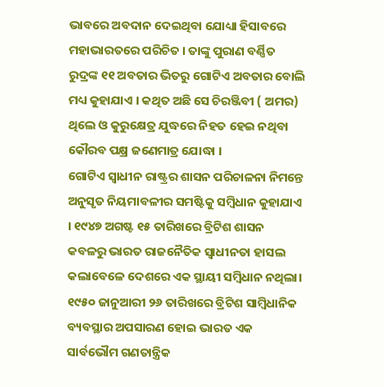ଭାବରେ ଅବଦାନ ଦେଇଥିବା ଯୋଧ୍ୟା ହିସାବରେ ମହାଭାରତରେ ପରିଚିତ । ତାଙ୍କୁ ପୁରାଣ ବର୍ଣ୍ଣିତ ରୁଦ୍ରଙ୍କ ୧୧ ଅବତାର ଭିତରୁ ଗୋଟିଏ ଅବତାର ବୋଲି ମଧ୍ୟ କୁହାଯାଏ । କଥିତ ଅଛି ସେ ଚିରଞ୍ଜିବୀ ( ଅମର) ଥିଲେ ଓ କୁରୁକ୍ଷେତ୍ର ଯୁଦ୍ଧରେ ନିହତ ହେଇ ନଥିବା କୌରବ ପକ୍ଷ୍ର ଜଣେମାତ୍ର ଯୋଦ୍ଧା ।
ଗୋଟିଏ ସ୍ଵାଧୀନ ରାଷ୍ଟ୍ରର ଶାସନ ପରିଚାଳନା ନିମନ୍ତେ ଅନୁସୃତ ନିୟମାବଳୀର ସମଷ୍ଟିକୁ ସମ୍ବିଧାନ କୁହାଯାଏ । ୧୯୪୭ ଅଗଷ୍ଟ ୧୫ ତାରିଖରେ ବ୍ରିଟିଶ ଶାସନ କବଳରୁ ଭାରତ ରାଜନୈତିକ ସ୍ଵାଧୀନତା ହାସଲ କଲାବେଳେ ଦେଶରେ ଏକ ସ୍ଥାୟୀ ସମ୍ବିଧାନ ନଥିଲା। ୧୯୫୦ ଜାନୁଆରୀ ୨୬ ତାରିଖରେ ବ୍ରିଟିଶ ସାମ୍ବିଧାନିକ ବ୍ୟବସ୍ଥାର ଅପସାରଣ ହୋଇ ଭାରତ ଏକ ସାର୍ବଭୌମ ଗଣତାନ୍ତ୍ରିକ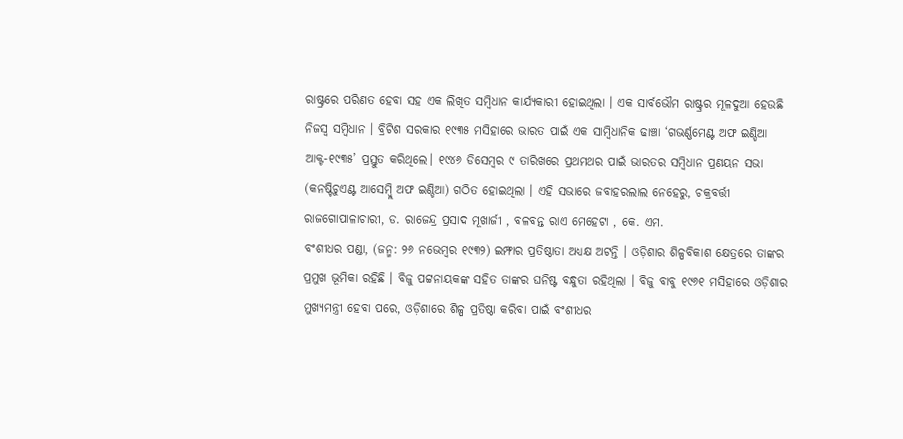ରାଷ୍ଟ୍ରରେ ପରିଣତ ହେବା ସହ ଏକ ଲିଖିତ ସମ୍ବିଧାନ କାର୍ଯ୍ୟକାରୀ ହୋଇଥିଲା । ଏକ ସାର୍ବଭୌମ ରାଷ୍ଟ୍ରର ମୂଳଦୁଆ ହେଉଛି ନିଜସ୍ଵ ସମ୍ବିଧାନ । ବ୍ରିଟିଶ ସରକାର ୧୯୩୫ ମସିହାରେ ଭାରତ ପାଇଁ ଏକ ସାମ୍ବିଧାନିକ ଢାଞ୍ଚା ‘ଗଭର୍ଣ୍ଣମେଣ୍ଟ ଅଫ ଇଣ୍ଡିଆ ଆକ୍ଟ-୧୯୩୫’ ପ୍ରସ୍ତୁତ କରିଥିଲେ। ୧୯୪୬ ଡିସେମ୍ବର ୯ ତାରିଖରେ ପ୍ରଥମଥର ପାଇଁ ଭାରତର ସମ୍ବିଧାନ ପ୍ରଣୟନ ସଭା (କନଷ୍ଟିଚୁଏଣ୍ଟ ଆସେମ୍ବ୍ଲି ଅଫ ଇଣ୍ଡିଆ) ଗଠିତ ହୋଇଥିଲା । ଏହି ସଭାରେ ଜବାହରଲାଲ ନେହେରୁ, ଚକ୍ରବର୍ତ୍ତୀ ରାଜଗୋପାଳାଚାରୀ, ଡ. ରାଜେନ୍ଦ୍ର ପ୍ରସାଦ ମୂଖାର୍ଜୀ , ବଳବନ୍ତ ରାଏ ମେହେଟା , କେ. ଏମ.
ବଂଶୀଧର ପଣ୍ଡା, (ଜନ୍ମ: ୨୬ ନଭେମ୍ବର ୧୯୩୨) ଇମ୍ଫାର ପ୍ରତିଷ୍ଠାତା ଅଧ୍ୟକ୍ଷ ଅଟନ୍ତି । ଓଡ଼ିଶାର ଶିଳ୍ପବିକାଶ କ୍ଷେତ୍ରରେ ତାଙ୍କର ପ୍ରମୁଖ ଭୂମିକା ରହିଛି । ବିଜୁ ପଟ୍ଟନାୟକଙ୍କ ସହିତ ତାଙ୍କର ଘନିଷ୍ଟ ବନ୍ଧୁତା ରହିଥିଲା । ବିଜୁ ବାବୁ ୧୯୬୧ ମସିହାରେ ଓଡ଼ିଶାର ମୁଖ୍ୟମନ୍ତ୍ରୀ ହେବା ପରେ, ଓଡ଼ିଶାରେ ଶିଳ୍ପ ପ୍ରତିଷ୍ଠା କରିବା ପାଇଁ ବଂଶୀଧର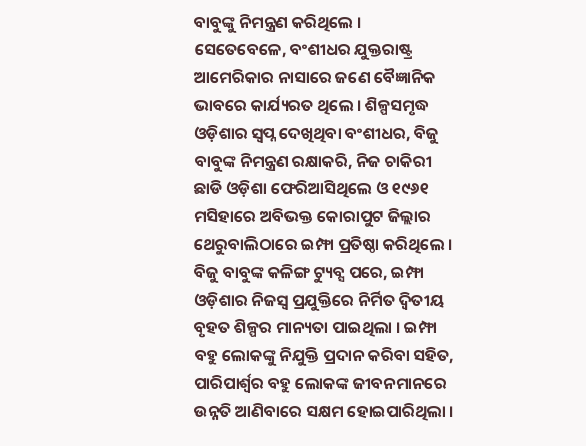ବାବୁଙ୍କୁ ନିମନ୍ତ୍ରଣ କରିଥିଲେ । ସେତେବେଳେ, ବଂଶୀଧର ଯୁକ୍ତରାଷ୍ଟ୍ର ଆମେରିକାର ନାସାରେ ଜଣେ ବୈଜ୍ଞାନିକ ଭାବରେ କାର୍ଯ୍ୟରତ ଥିଲେ । ଶିଳ୍ପସମୃଦ୍ଧ ଓଡ଼ିଶାର ସ୍ଵପ୍ନ ଦେଖିଥିବା ବଂଶୀଧର, ବିଜୁ ବାବୁଙ୍କ ନିମନ୍ତ୍ରଣ ରକ୍ଷାକରି, ନିଜ ଚାକିରୀ ଛାଡି ଓଡ଼ିଶା ଫେରିଆସିଥିଲେ ଓ ୧୯୬୧ ମସିହାରେ ଅବିଭକ୍ତ କୋରାପୁଟ ଜିଲ୍ଲାର ଥେରୁବାଲିଠାରେ ଇମ୍ଫା ପ୍ରତିଷ୍ଠା କରିଥିଲେ । ବିଜୁ ବାବୁଙ୍କ କଳିଙ୍ଗ ଟ୍ୟୁବ୍ସ ପରେ, ଇମ୍ଫା ଓଡ଼ିଶାର ନିଜସ୍ଵ ପ୍ରଯୁକ୍ତିରେ ନିର୍ମିତ ଦ୍ଵିତୀୟ ବୃହତ ଶିଳ୍ପର ମାନ୍ୟତା ପାଇଥିଲା । ଇମ୍ଫା ବହୁ ଲୋକଙ୍କୁ ନିଯୁକ୍ତି ପ୍ରଦାନ କରିବା ସହିତ, ପାରିପାର୍ଶ୍ଵର ବହୁ ଲୋକଙ୍କ ଜୀବନମାନରେ ଉନ୍ନତି ଆଣିବାରେ ସକ୍ଷମ ହୋଇପାରିଥିଲା ।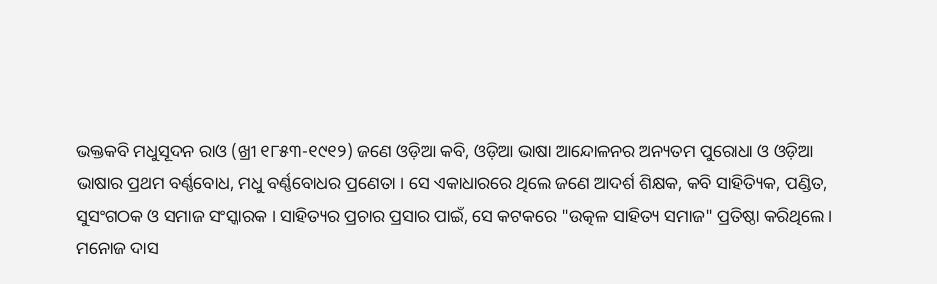ଭକ୍ତକବି ମଧୁସୂଦନ ରାଓ (ଖ୍ରୀ ୧୮୫୩-୧୯୧୨) ଜଣେ ଓଡ଼ିଆ କବି, ଓଡ଼ିଆ ଭାଷା ଆନ୍ଦୋଳନର ଅନ୍ୟତମ ପୁରୋଧା ଓ ଓଡ଼ିଆ ଭାଷାର ପ୍ରଥମ ବର୍ଣ୍ଣବୋଧ, ମଧୁ ବର୍ଣ୍ଣବୋଧର ପ୍ରଣେତା । ସେ ଏକାଧାରରେ ଥିଲେ ଜଣେ ଆଦର୍ଶ ଶିକ୍ଷକ, କବି ସାହିତ୍ୟିକ, ପଣ୍ଡିତ, ସୁସଂଗଠକ ଓ ସମାଜ ସଂସ୍କାରକ । ସାହିତ୍ୟର ପ୍ରଚାର ପ୍ରସାର ପାଇଁ, ସେ କଟକରେ "ଉତ୍କଳ ସାହିତ୍ୟ ସମାଜ" ପ୍ରତିଷ୍ଠା କରିଥିଲେ ।
ମନୋଜ ଦାସ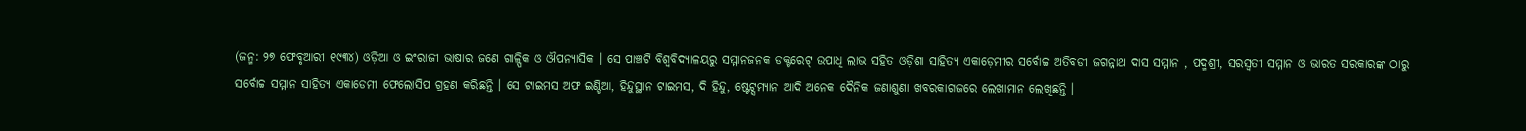(ଜନ୍ମ: ୨୭ ଫେବୃଆରୀ ୧୯୩୪) ଓଡ଼ିଆ ଓ ଇଂରାଜୀ ଭାଷାର ଜଣେ ଗାଳ୍ପିକ ଓ ଔପନ୍ୟାସିକ । ସେ ପାଞ୍ଚଟି ବିଶ୍ଵବିଦ୍ୟାଳୟରୁ ସମ୍ମାନଜନକ ଡକ୍ଟରେଟ୍ ଉପାଧି ଲାଭ ସହିତ ଓଡ଼ିଶା ସାହିତ୍ୟ ଏକାଡ଼େମୀର ସର୍ବୋଚ୍ଚ ଅତିବଡୀ ଜଗନ୍ନାଥ ଦାସ ସମ୍ମାନ , ପଦ୍ମଶ୍ରୀ, ସରସ୍ଵତୀ ସମ୍ମାନ ଓ ଭାରତ ସରକାରଙ୍କ ଠାରୁ ସର୍ବୋଚ୍ଚ ସମ୍ମାନ ସାହିତ୍ୟ ଏକାଡେମୀ ଫେଲୋସିପ ଗ୍ରହଣ କରିଛନ୍ତି । ସେ ଟାଇମସ ଅଫ ଇଣ୍ଡିଆ, ହିନ୍ଦୁସ୍ଥାନ ଟାଇମସ, ଦି ହିନ୍ଦୁ, ଷ୍ଟେଟ୍ସମ୍ୟାନ ଆଦି ଅନେକ ଦୈନିକ ଜଣାଶୁଣା ଖବରକାଗଜରେ ଲେଖାମାନ ଲେଖିଛନ୍ତି ।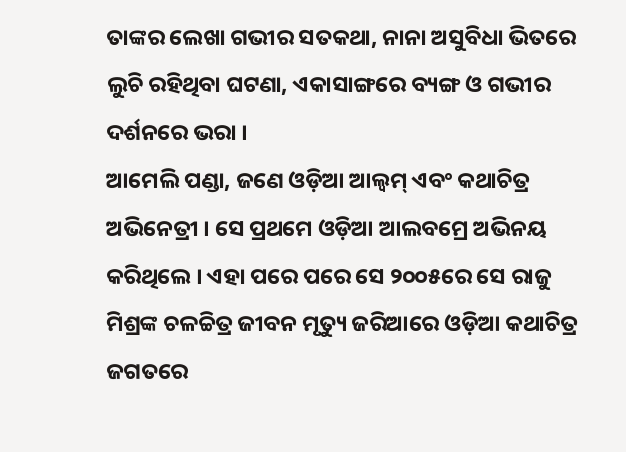ତାଙ୍କର ଲେଖା ଗଭୀର ସତକଥା, ନାନା ଅସୁବିଧା ଭିତରେ ଲୁଚି ରହିଥିବା ଘଟଣା, ଏକାସାଙ୍ଗରେ ବ୍ୟଙ୍ଗ ଓ ଗଭୀର ଦର୍ଶନରେ ଭରା ।
ଆମେଲି ପଣ୍ଡା, ଜଣେ ଓଡ଼ିଆ ଆଲ୍ବମ୍ ଏବଂ କଥାଚିତ୍ର ଅଭିନେତ୍ରୀ । ସେ ପ୍ରଥମେ ଓଡ଼ିଆ ଆଲବମ୍ରେ ଅଭିନୟ କରିଥିଲେ । ଏହା ପରେ ପରେ ସେ ୨୦୦୫ରେ ସେ ରାଜୁ ମିଶ୍ରଙ୍କ ଚଳଚ୍ଚିତ୍ର ଜୀବନ ମୃତ୍ୟୁ ଜରିଆରେ ଓଡ଼ିଆ କଥାଚିତ୍ର ଜଗତରେ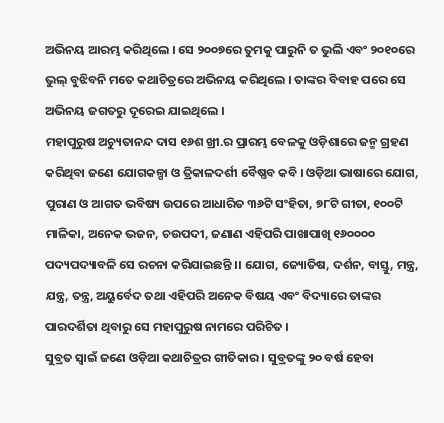ଅଭିନୟ ଆରମ୍ଭ କରିଥିଲେ । ସେ ୨୦୦୭ରେ ତୁମକୁ ପାରୁନି ତ ଭୁଲି ଏବଂ ୨୦୧୦ରେ ଭୁଲ୍ ବୁଝିବନି ମତେ କଥାଚିତ୍ରରେ ଅଭିନୟ କରିଥିଲେ । ତାଙ୍କର ବିବାହ ପରେ ସେ ଅଭିନୟ ଜଗତରୁ ଦୂରେଇ ଯାଇଥିଲେ ।
ମହାପୁରୁଷ ଅଚ୍ୟୁତାନନ୍ଦ ଦାସ ୧୬ଶ ଖ୍ରୀ.ର ପ୍ରାରମ୍ଭ ବେଳକୁ ଓଡ଼ିଶାରେ ଜନ୍ମ ଗ୍ରହଣ କରିଥିବା ଜଣେ ଯୋଗକଳ୍ପା ଓ ତ୍ରିକାଳଦର୍ଶୀ ବୈଷ୍ଣବ କବି । ଓଡ଼ିଆ ଭାଷାରେ ଯୋଗ, ପୁରାଣ ଓ ଆଗତ ଭବିଷ୍ୟ ଉପରେ ଆଧାରିତ ୩୬ଟି ସଂହିତା, ୭୮ଟି ଗୀତା, ୧୦୦ଟି ମାଳିକା, ଅନେକ ଭଜନ, ଚଉପଦୀ, ଜଣାଣ ଏହିପରି ପାଖାପାଖି ୧୬୦୦୦୦ ପଦ୍ୟପଦ୍ୟାବଳି ସେ ରଚନା କରିଯାଇଛନ୍ତି ।। ଯୋଗ, ଜ୍ୟୋତିଷ, ଦର୍ଶନ, ବାସ୍ତୁ, ମନ୍ତ୍ର, ଯନ୍ତ୍ର, ତନ୍ତ୍ର, ଅୟୁର୍ବେଦ ତଥା ଏହିପରି ଅନେକ ବିଷୟ ଏବଂ ବିଦ୍ୟାରେ ତାଙ୍କର ପାରଦର୍ଶିତା ଥିବାରୁ ସେ ମହାପୁରୁଷ ନାମରେ ପରିଚିତ ।
ସୁବ୍ରତ ସ୍ୱାଇଁ ଜଣେ ଓଡ଼ିଆ କଥାଚିତ୍ରର ଗୀତିକାର । ସୁବ୍ରତଙ୍କୁ ୨୦ ବର୍ଷ ହେବା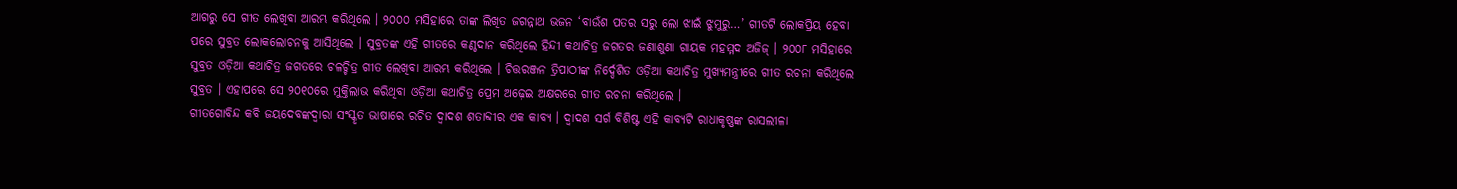ଆଗରୁ ସେ ଗୀତ ଲେଖିବା ଆରମ୍ଭ କରିଥିଲେ । ୨୦୦୦ ମସିହାରେ ତାଙ୍କ ଲିଖିତ ଜଗନ୍ନାଥ ଭଜନ ‘ବାଉଁଶ ପତର ସରୁ ଲୋ ଝାଇଁ ଝୁମୁରୁ…’ ଗୀତଟି ଲୋକପ୍ରିୟ ହେବା ପରେ ସୁବ୍ରତ ଲୋକଲୋଚନକୁ ଆସିଥିଲେ । ସୁବ୍ରତଙ୍କ ଏହି ଗୀତରେ କଣ୍ଠଦାନ କରିଥିଲେ ହିନ୍ଦୀ କଥାଚିତ୍ର ଜଗତର ଜଣାଶୁଣା ଗାୟକ ମହମ୍ମଦ ଅଜିଜ୍ । ୨୦୦୮ ମସିହାରେ ସୁବ୍ରତ ଓଡ଼ିଆ କଥାଚିତ୍ର ଜଗତରେ ଚଳଚ୍ଚିତ୍ର ଗୀତ ଲେଖିବା ଆରମ୍ଭ କରିଥିଲେ । ଚିତ୍ତରଞ୍ଜନ ତ୍ରିପାଠୀଙ୍କ ନିର୍ଦ୍ଦେଶିତ ଓଡ଼ିଆ କଥାଚିତ୍ର ମୁଖ୍ୟମନ୍ତ୍ରୀରେ ଗୀତ ରଚନା କରିଥିଲେ ସୁବ୍ରତ । ଏହାପରେ ସେ ୨୦୧୦ରେ ମୁକ୍ତିଲାଭ କରିଥିବା ଓଡ଼ିଆ କଥାଚିତ୍ର ପ୍ରେମ ଅଢ଼େଇ ଅକ୍ଷରରେ ଗୀତ ରଚନା କରିଥିଲେ ।
ଗୀତଗୋବିନ୍ଦ କବି ଜୟଦେବଙ୍କଦ୍ଵାରା ସଂସ୍କୃତ ଭାଷାରେ ରଚିତ ଦ୍ୱାଦଶ ଶତାବ୍ଦୀର ଏକ କାବ୍ୟ । ଦ୍ଵାଦଶ ସର୍ଗ ବିଶିଷ୍ଟ ଏହି କାବ୍ୟଟି ରାଧାକୃଷ୍ଣଙ୍କ ରାସଲୀଳା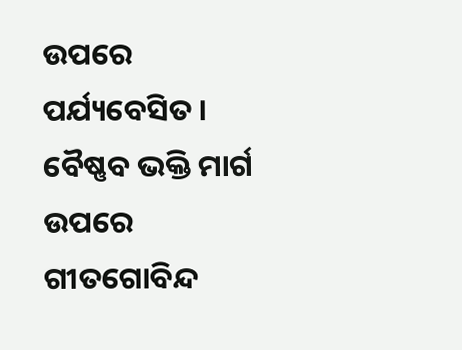ଉପରେ ପର୍ଯ୍ୟବେସିତ । ବୈଷ୍ଣବ ଭକ୍ତି ମାର୍ଗ ଉପରେ ଗୀତଗୋବିନ୍ଦ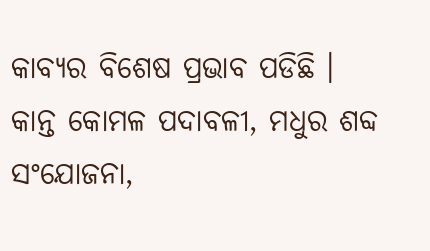କାବ୍ୟର ବିଶେଷ ପ୍ରଭାବ ପଡିଛି । କାନ୍ତ କୋମଳ ପଦାବଳୀ, ମଧୁର ଶବ୍ଦ ସଂଯୋଜନା,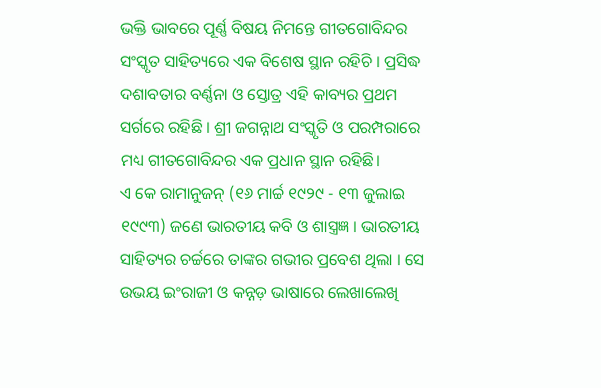ଭକ୍ତି ଭାବରେ ପୂର୍ଣ୍ଣ ବିଷୟ ନିମନ୍ତେ ଗୀତଗୋବିନ୍ଦର ସଂସ୍କୃତ ସାହିତ୍ୟରେ ଏକ ବିଶେଷ ସ୍ଥାନ ରହିଚି । ପ୍ରସିଦ୍ଧ ଦଶାବତାର ବର୍ଣ୍ଣନା ଓ ସ୍ତୋତ୍ର ଏହି କାବ୍ୟର ପ୍ରଥମ ସର୍ଗରେ ରହିଛି । ଶ୍ରୀ ଜଗନ୍ନାଥ ସଂସ୍କୃତି ଓ ପରମ୍ପରାରେ ମଧ୍ୟ ଗୀତଗୋବିନ୍ଦର ଏକ ପ୍ରଧାନ ସ୍ଥାନ ରହିଛି।
ଏ କେ ରାମାନୁଜନ୍ (୧୬ ମାର୍ଚ୍ଚ ୧୯୨୯ - ୧୩ ଜୁଲାଇ ୧୯୯୩) ଜଣେ ଭାରତୀୟ କବି ଓ ଶାସ୍ତ୍ରଜ୍ଞ । ଭାରତୀୟ ସାହିତ୍ୟର ଚର୍ଚ୍ଚରେ ତାଙ୍କର ଗଭୀର ପ୍ରବେଶ ଥିଲା । ସେ ଉଭୟ ଇଂରାଜୀ ଓ କନ୍ନଡ଼ ଭାଷାରେ ଲେଖାଲେଖି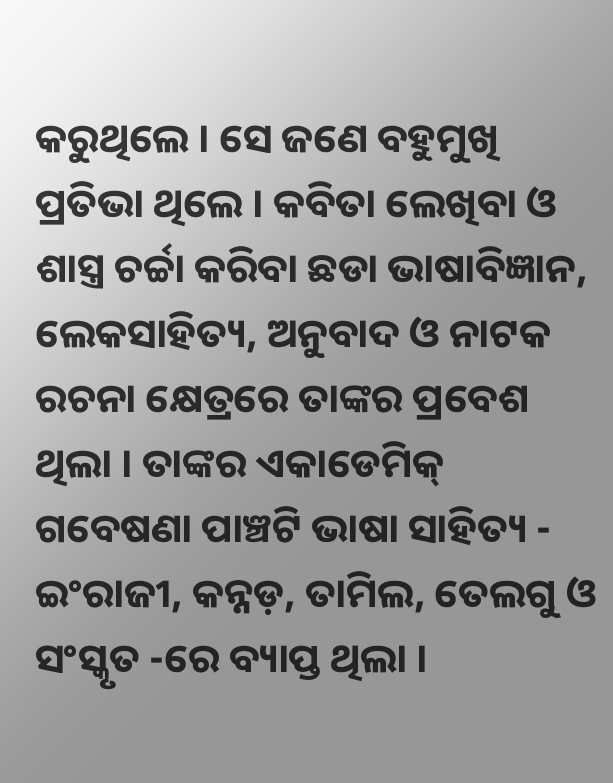କରୁଥିଲେ । ସେ ଜଣେ ବହୁମୁଖି ପ୍ରତିଭା ଥିଲେ । କବିତା ଲେଖିବା ଓ ଶାସ୍ତ୍ର ଚର୍ଚ୍ଚା କରିବା ଛଡା ଭାଷାବିଜ୍ଞାନ, ଲେକସାହିତ୍ୟ, ଅନୁବାଦ ଓ ନାଟକ ରଚନା କ୍ଷେତ୍ରରେ ତାଙ୍କର ପ୍ରବେଶ ଥିଲା । ତାଙ୍କର ଏକାଡେମିକ୍ ଗବେଷଣା ପାଞ୍ଚଟି ଭାଷା ସାହିତ୍ୟ - ଇଂରାଜୀ, କନ୍ନଡ଼, ତାମିଲ, ତେଲଗୁ ଓ ସଂସ୍କୃତ -ରେ ବ୍ୟାପ୍ତ ଥିଲା ।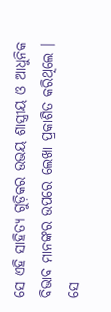ସେ ଏହି ସାହିତ୍ୟ ଗୁଡ଼ିକର ଉଭୟ ଶାସ୍ତ୍ରୀୟ ଓ ଆଧୁନିକ ବିଭାବ ମାନଙ୍କର ଉପରେ ଲେଖା ପ୍ରକାଶିତ କରିଥିଲେ । ସେ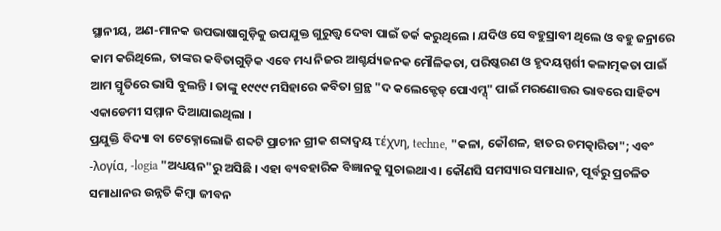ସ୍ଥାନୀୟ, ଅଣ-ମାନକ ଉପଭାଷାଗୁଡ଼ିକୁ ଉପଯୁକ୍ତ ଗୁରୁତ୍ତ୍ୱ ଦେବା ପାଇଁ ତର୍କ କରୁଥିଲେ । ଯଦିଓ ସେ ବହୁସ୍ରାବୀ ଥିଲେ ଓ ବହୁ ଜନ୍ରାରେ କାମ କରିଥିଲେ, ତାଙ୍କର କବିତାଗୁଡ଼ିକ ଏବେ ମଧ୍ୟ ନିଜର ଆଶ୍ଚର୍ଯ୍ୟଜନକ ମୌଳିକତା, ପରିଷ୍କରଣ ଓ ହୃଦୟସ୍ପର୍ଶୀ କଳାତ୍ମକତା ପାଇଁ ଆମ ସ୍ମୃତିରେ ଭାସି ବୁଲନ୍ତି । ତାଙ୍କୁ ୧୯୯୯ ମସିହାରେ କବିତା ଗ୍ରନ୍ଥ "ଦ କଲେକ୍ଟେଡ୍ ପୋଏମ୍ସ୍" ପାଇଁ ମରଣୋତ୍ତର ଭାବରେ ସାହିତ୍ୟ ଏକାଡେମୀ ସମ୍ମାନ ଦିଆଯାଇଥିଲା ।
ପ୍ରଯୁକ୍ତି ବିଦ୍ୟା ବା ଟେକ୍ନୋଲୋଜି ଶବ୍ଦଟି ପ୍ରାଚୀନ ଗ୍ରୀକ ଶବ୍ଦାଦ୍ଵୟ τέχνη, techne, "କଳା, କୌଶଳ, ହାତର ଚମତ୍କାରିତା"; ଏବଂ -λογία, -logia "ଅଧ୍ୟୟନ"ରୁ ଅସିଛି । ଏହା ବ୍ୟବହାରିକ ବିଜ୍ଞାନକୁ ସୁଚାଇଥାଏ । କୌଣସି ସମସ୍ୟାର ସମାଧାନ, ପୂର୍ବରୁ ପ୍ରଚଳିତ ସମାଧାନର ଉନ୍ନତି କିମ୍ବା ଜୀବନ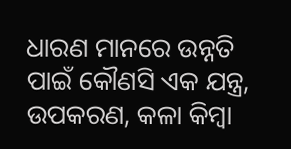ଧାରଣ ମାନରେ ଉନ୍ନତି ପାଇଁ କୌଣସି ଏକ ଯନ୍ତ୍ର, ଉପକରଣ, କଳା କିମ୍ବା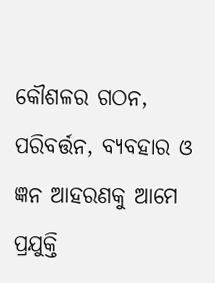କୌଶଳର ଗଠନ, ପରିବର୍ତ୍ତନ, ବ୍ୟବହାର ଓ ଜ୍ଞନ ଆହରଣକୁ ଆମେ ପ୍ରଯୁକ୍ତି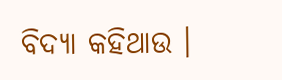ବିଦ୍ୟା କହିଥାଉ ।